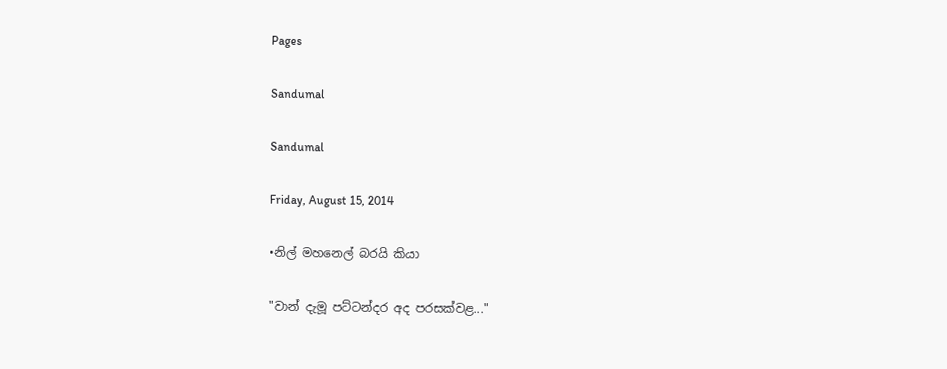Pages

Sandumal

Sandumal

Friday, August 15, 2014

•නිල් මහනෙල් බරයි කියා

"වාන් දැමූ පට්ටන්දර අද පරසක්වළ..."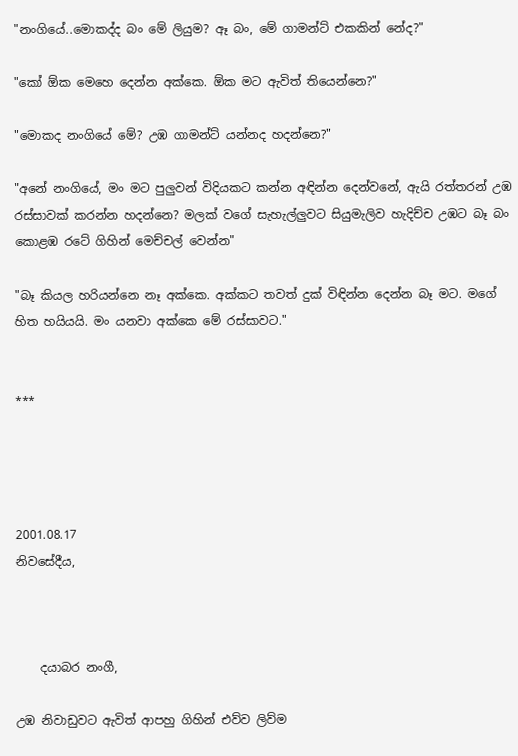"නංගියේ..මොකද්ද බං මේ ලියුම? ඈ බං, මේ ගාමන්ට් එකකින් නේද?"

"කෝ ඕක මෙහෙ දෙන්න අක්කෙ. ඕක මට ඇවිත් තියෙන්නෙ?"

"මොකද නංගියේ මේ? උඹ ගාමන්ට් යන්නද හදන්නෙ?"

"අනේ නංගියේ, මං මට පුලුවන් විදියකට කන්න අඳින්න දෙන්වනේ, ඇයි රත්තරන් උඹ රස්සාවක් කරන්න හදන්නෙ? මලක් වගේ සැහැල්ලුවට සියුමැලිව හැදිච්ච උඹට බෑ බං කොළඹ රටේ ගිහින් මෙච්චල් වෙන්න"

"බෑ කියල හරියන්නෙ නෑ අක්කෙ. අක්කට තවත් දුක් විඳින්න දෙන්න බෑ මට. මගේ හිත හයියයි. මං යනවා අක්කෙ මේ රස්සාවට."


***




2001.08.17
නිවසේදීය,



    දයාබර නංගී,

උඹ නිවාඩුවට ඇවිත් ආපහු ගිහින් එව්ව ලිව්ම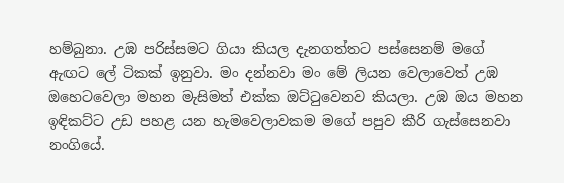හම්බුනා. උඹ පරිස්සමට ගියා කියල දැනගත්තට පස්සෙනම් මගේ ඇඟට ලේ ටිකක් ඉනුවා. මං දන්නවා මං මේ ලියන වෙලාවෙත් උඹ ඔහෙටවෙලා මහන මැසිමත් එක්ක ඔට්ටුවෙනව කියලා. උඹ ඔය මහන ඉඳිකට්ට උඩ පහළ යන හැමවෙලාවකම මගේ පපුව කීරි ගැස්සෙනවා නංගියේ.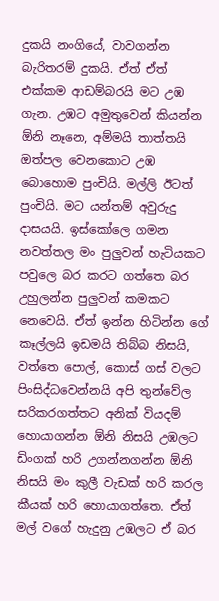දුකයි නංගියේ, වාවගන්න බැරිතරම් දුකයි. ඒත් ඒත් එක්කම ආඩම්බරයි මට උඹ ගැන. උඹට අමුතුවෙන් කියන්න ඕනි නෑනෙ, අම්මයි තාත්තයි ඔත්පල වෙනකොට උඹ බොහොම පුංචියි. මල්ලි ඊටත් පුංචියි. මට යන්තම් අවුරුදු දාසයයි. ඉස්කෝලෙ ගමන නවත්තල මං පුලුවන් හැටියකට පවුලෙ බර කරට ගත්තෙ බර උහුලන්න පුලුවන් කමකට නෙවෙයි. ඒත් ඉන්න හිටින්න ගේ කෑල්ලයි ඉඩමයි තිබ්බ නිසයි, වත්තෙ පොල්, කොස් ගස් වලට පිංසිද්ධවෙන්නයි අපි තුන්වේල සරිකරගත්තට අනික් වියදම් හොයාගන්න ඕනි නිසයි උඹලට ඩිංගක් හරි උගන්නගන්න ඕනි නිසයි මං කුලී වැඩක් හරි කරල කීයක් හරි හොයාගත්තෙ. ඒත් මල් වගේ හැදුනු උඹලට ඒ බර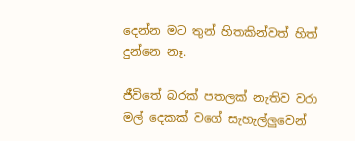දෙන්න මට තුන් හිතකින්වත් හිත් දුන්නෙ නෑ.

ජීවිතේ බරක් පතලක් නැතිව වරා මල් දෙකක් වගේ සැහැල්ලුවෙන්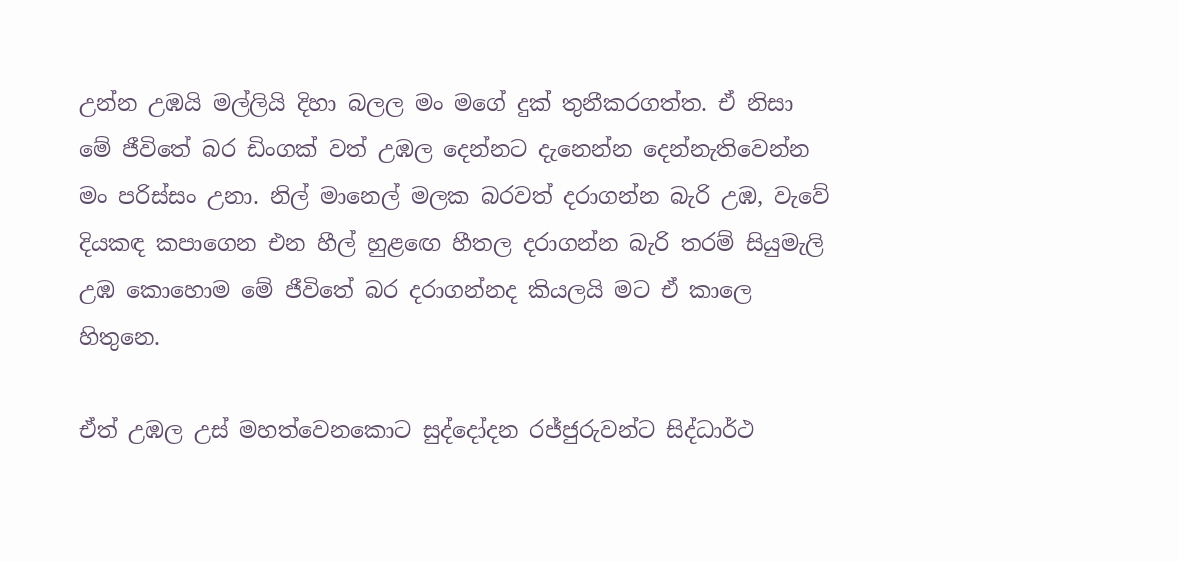උන්න උඹයි මල්ලියි දිහා බලල මං මගේ දුක් තුනීකරගත්ත. ඒ නිසා මේ ජීවිතේ බර ඩිංගක් වත් උඹල දෙන්නට දැනෙන්න දෙන්නැතිවෙන්න මං පරිස්සං උනා. නිල් මානෙල් මලක බරවත් දරාගන්න බැරි උඹ, වැවේ දියකඳ කපාගෙන එන හීල් හුළඟෙ හීතල දරාගන්න බැරි තරම් සියුමැලි උඹ කොහොම මේ ජීවිතේ බර දරාගන්නද කියලයි මට ඒ කාලෙ හිතුනෙ.

ඒත් උඹල උස් මහත්වෙනකොට සුද්දෝදන රජ්ජුරුවන්ට සිද්ධාර්ථ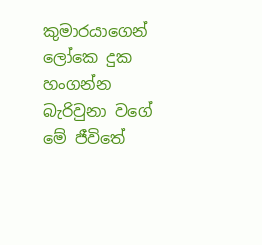කුමාරයාගෙන් ලෝකෙ දුක හංගන්න බැරිවුනා වගේ මේ ජීවිතේ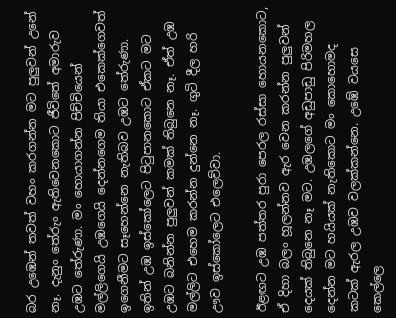බර උඹෙන් තවත් වහං කරගන්න මට පුලුවන් උනේ නෑ. දැනුං තේරුං ඇතිවෙනකොට ජීවිතේ අමාරුව උඹට තේරුණා. මං හොයාගන්න පිච්චියෙන් මල්ලිගෙයි උඹගෙයි දෙන්නගෙම තියා එකෙක්ගෙවත් ඉගෙනීමට සෑහෙන්නෙ නැතිබව උඹට තේරුණා. ඉතින් උඹ ඉස්කෝලෙට පිටුපානකොට ඒකට මට උඹට බනින්න පුලුවන් කමක් තිබුනෙ නෑ. ඒත් උඹ මල්ලිට එහෙම කරන්න දුන්නෙ නෑ. ගුටි දීල හරි ඌව ඉස්කෝලෙට එලෙව්වා.

ඊළඟට උඹ පත්තර පුරා පෙරල රස්සා හොයනකොට, ඒ දිහා බලං හූලන්නව ඇර වෙන කරන්න පුලුවන් දෙයක් තිබුනෙ නෑ මට. උඹලගේ අඩුපාඩු පිරිමහල දෙන්න මට හයියක් නැතිකොට මං කොහොමද කටක් ඇරල උඹව වලක්කන්නෙ. උඹේ වයසෙ කෙල්ලෙ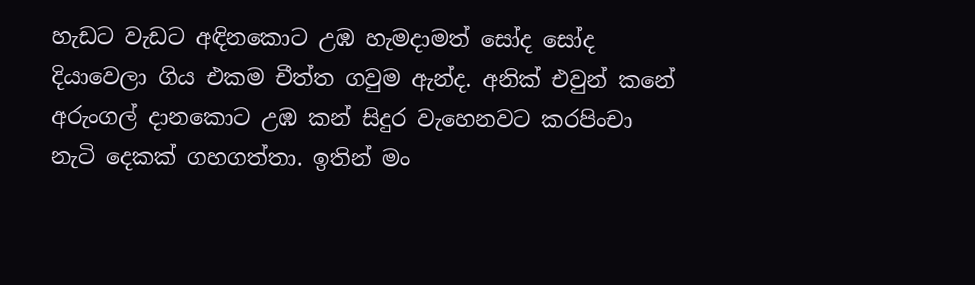හැඩට වැඩට අඳිනකොට උඹ හැමදාමත් සෝද සෝද දියාවෙලා ගිය එකම චීත්ත ගවුම ඇන්ද. අනික් එවුන් කනේ අරුංගල් දානකොට උඹ කන් සිදුර වැහෙනවට කරපිංචා නැටි දෙකක් ගහගත්තා. ඉතින් මං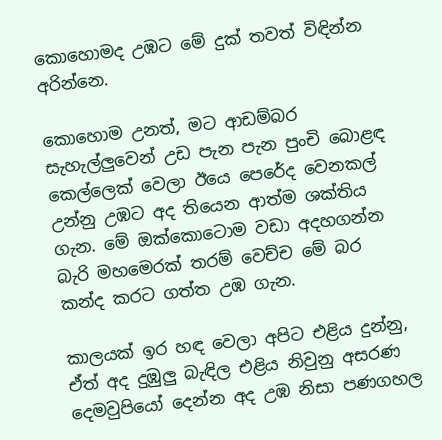කොහොමද උඹට මේ දුක් තවත් විඳින්න අරින්නෙ.

කොහොම උනත්, මට ආඩම්බර සැහැල්ලුවෙන් උඩ පැන පැන පුංචි බොළඳ කෙල්ලෙක් වෙලා ඊයෙ පෙරේද වෙනකල් උන්නු උඹට අද තියෙන ආත්ම ශක්තිය ගැන. මේ ඔක්කොටොම වඩා අදහගන්න බැරි මහමෙරක් තරම් වෙච්ච මේ බර කන්ද කරට ගත්ත උඹ ගැන.

කාලයක් ඉර හඳ වෙලා අපිට එළිය දුන්නු, ඒත් අද දුඹුලු බැඳිල එළිය නිවුනු අසරණ දෙමවුපියෝ දෙන්න අද උඹ නිසා පණගහල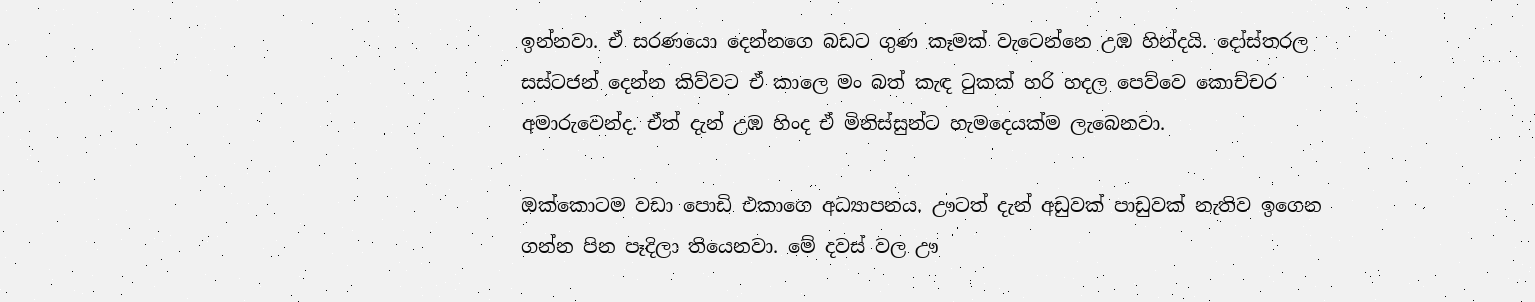ඉන්නවා. ඒ සරණයො දෙන්නගෙ බඩට ගුණ කෑමක් වැටෙන්නෙ උඹ හින්දයි. දෝස්තරල සස්ටජන් දෙන්න කිව්වට ඒ කාලෙ මං බත් කැඳ ටුකක් හරි හදල පෙව්වෙ කොච්චර අමාරුවෙන්ද. ඒත් දැන් උඹ හිංද ඒ මිනිස්සුන්ට හැමදෙයක්ම ලැබෙනවා.

ඔක්කොටම වඩා පොඩි එකාගෙ අධ්‍යාපනය. ඌටත් දැන් අඩුවක් පාඩුවක් නැතිව ඉගෙන ගන්න පින පෑදිලා තියෙනවා. මේ දවස් වල ඌ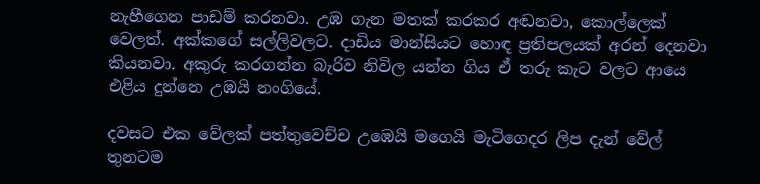නැහීගෙන පාඩම් කරනවා. උඹ ගැන මතක් කරකර අඬනවා, කොල්ලෙක් වෙලත්. අක්කගේ සල්ලිවලට. දාඩිය මාන්සියට හොඳ ප්‍රතිපලයක් අරන් දෙනවා කියනවා. අකුරු කරගන්න බැරිව නිවිල යන්න ගිය ඒ තරු කැට වලට ආයෙ එළිය දුන්නෙ උඹයි නංගියේ.

දවසට එක වේලක් පත්තුවෙච්ච උඹෙයි මගෙයි මැටිගෙදර ලිප දැන් වේල් තුනටම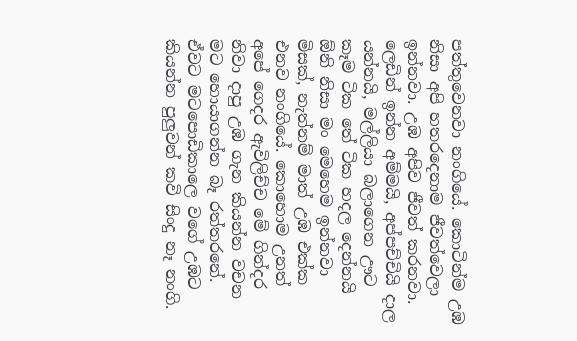පත්තුවෙනවා නංගියේ. කොටින්ම උඹ නිසා අපි හතරදෙනාම ජීවත්වෙලා ඉන්නවා. උඹ අපිව ජීවත් කරනවා. ලෙඩින් ඉන්න අම්මයි, අප්පච්චියි දාල යන්නයි, මල්ලියා බලාගෙන ඌට කෑම ටික තේ ටික හදල දෙන්නයි ඕනි නිසා මං මෙහෙම ඉන්නවා මිසක්, නැත්නම් මාත් උඹ එක්ක එනව නංගියේ. කොහොම උනත්  අපේ ගෙදර ඇවිලිච්ච මේ ගින්දර නිවා දාපු උඹ ගැන කියන්න වචන මට හොයාගන්න බෑ රත්තරනේ. ඒවට මටපොඩිකාලෙ වගේ උඹට කියන්න පුලුවන් කවි සිංදු නෑ නංගි.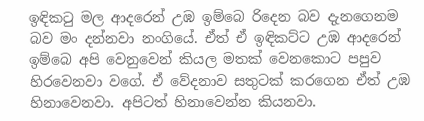ඉඳිකටු මල ආදරෙන් උඹ ඉම්බෙ රිදෙන බව දැනගෙනම බව මං දන්නවා නංගියේ. ඒත් ඒ ඉඳිකට්ට උඹ ආදරෙන් ඉම්බෙ අපි වෙනුවෙන් කියල මතක් වෙනකොට පපුව හිරවෙනවා වගේ. ඒ වේදනාව සතුටක් කරගෙන ඒත් උඹ හිනාවෙනවා. අපිටත් හිනාවෙන්න කියනවා.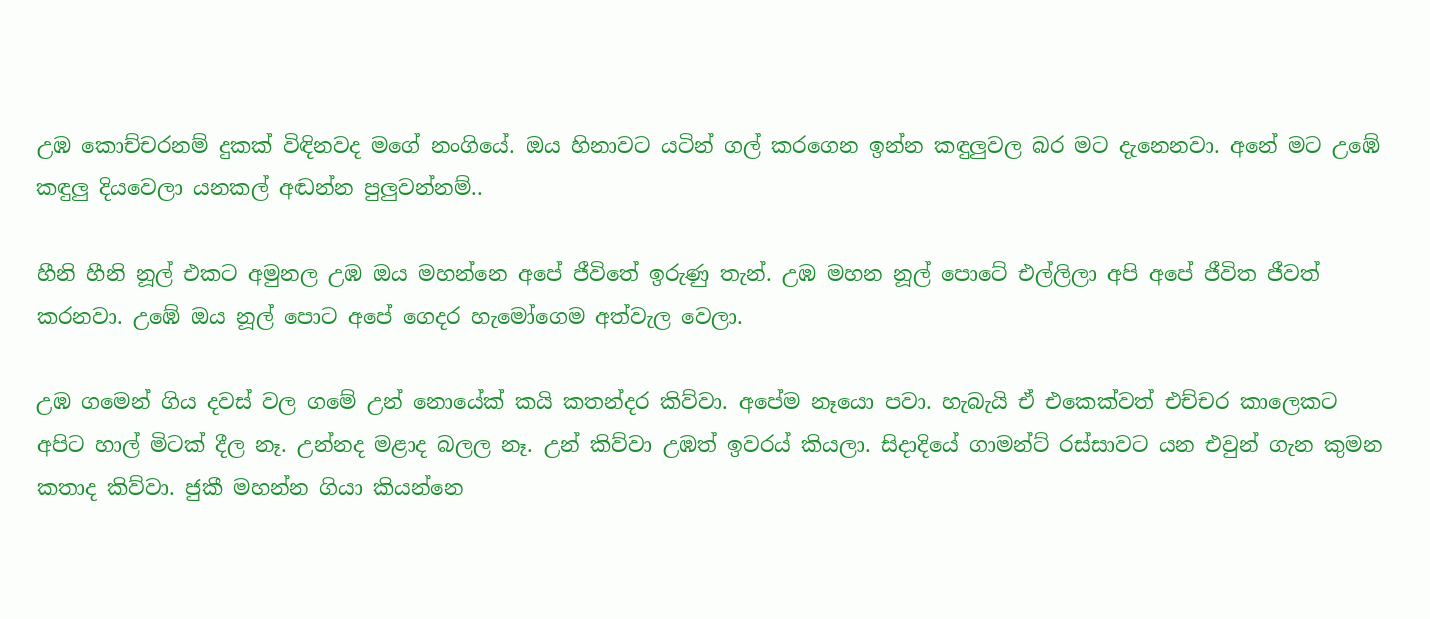උඹ කොච්චරනම් දුකක් විඳිනවද මගේ නංගියේ. ඔය හිනාවට යටින් ගල් කරගෙන ඉන්න කඳුලුවල බර මට දැනෙනවා. අනේ මට උඹේ කඳුලු දියවෙලා යනකල් අඬන්න පුලුවන්නම්..

හීනි හීනි නූල් එකට අමුනල උඹ ඔය මහන්නෙ අපේ ජීවිතේ ඉරුණු තැන්. උඹ මහන නූල් පොටේ එල්ලිලා අපි අපේ ජීවිත ජීවත් කරනවා. උඹේ ඔය නූල් පොට අපේ ගෙදර හැමෝගෙම අත්වැල වෙලා.

උඹ ගමෙන් ගිය දවස් වල ගමේ උන් නොයේක් කයි කතන්දර කිව්වා. අපේම නෑයො පවා. හැබැයි ඒ එකෙක්වත් එච්චර කාලෙකට අපිට හාල් මිටක් දීල නෑ. උන්නද මළාද බලල නෑ. උන් කිව්වා උඹත් ඉවරය් කියලා. සිදාදියේ ගාමන්ට් රස්සාවට යන එවුන් ගැන කුමන කතාද කිව්වා. ජුකී මහන්න ගියා කියන්නෙ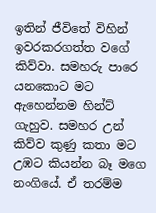ඉතින් ජීවිතේ විහින් ඉවරකරගත්ත වගේ කිව්වා. සමහරු පාරෙ යනකොට මට ඇහෙන්නම හින්ට් ගැහුව. සමහර උන් කිව්ව කුණු කතා මට උඹට කියන්න බෑ මගෙ නංගියේ. ඒ තරම්ම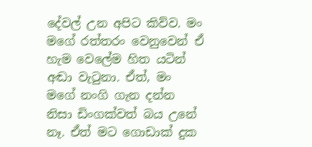දේවල් උන අපිට කිව්ව. මං මගේ රත්තරං වෙනුවෙන් ඒ හැම වෙලේම හිත යටින් අඬා වැටුනා. ඒත්, මං මගේ නංගි ගැන දන්න නිසා ඩිංගක්වත් බය උනේ නෑ. ඒත් මට ගොඩාක් දුක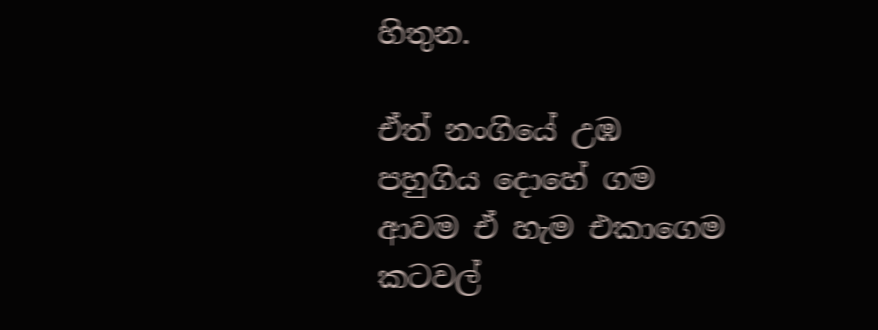හිතුන.

ඒත් නංගියේ උඹ පහුගිය දොහේ ගම ආවම ඒ හැම එකාගෙම කටවල්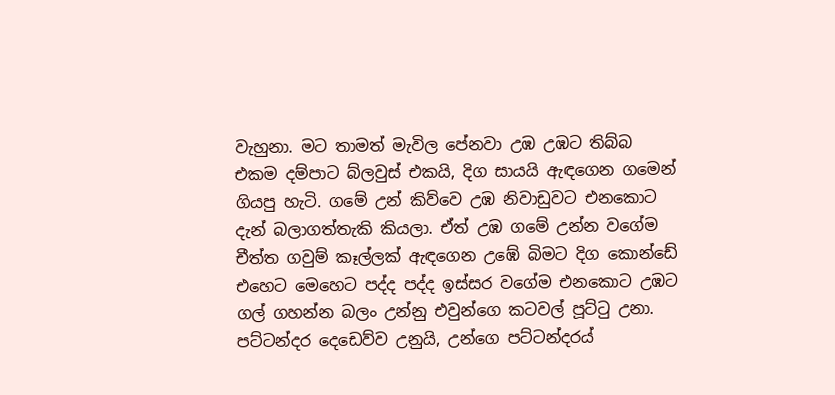වැහුනා. මට තාමත් මැවිල පේනවා උඹ උඹට තිබ්බ එකම දම්පාට බ්ලවුස් එකයි, දිග සායයි ඇඳගෙන ගමෙන් ගියපු හැටි. ගමේ උන් කිව්වෙ උඹ නිවාඩුවට එනකොට දැන් බලාගත්තැකි කියලා. ඒත් උඹ ගමේ උන්න වගේම චීත්ත ගවුම් කෑල්ලක් ඇඳගෙන උඹේ බිමට දිග කොන්ඩේ එහෙට මෙහෙට පද්ද පද්ද ඉස්සර වගේම එනකොට උඹට ගල් ගහන්න බලං උන්නු එවුන්ගෙ කටවල් පූට්ටු උනා. පට්ටන්දර දෙඩෙව්ව උනුයි, උන්ගෙ පට්ටන්දරය්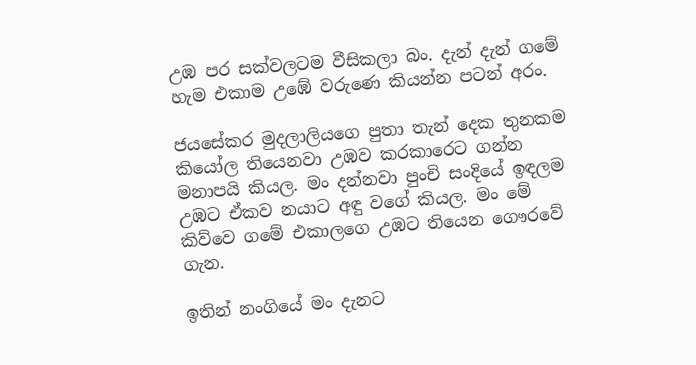උඹ පර සක්වලටම වීසිකලා බං. දැන් දැන් ගමේ හැම එකාම උඹේ වරුණෙ කියන්න පටන් අරං.

ජයසේකර මුදලාලියගෙ පුතා තැන් දෙක තුනකම කියෝල තියෙනවා උඹව කරකාරෙට ගන්න මනාපයි කියල. මං දන්නවා පුංචි සංදියේ ඉඳලම උඹට ඒකව නයාට අඳු වගේ කියල. මං මේ කිව්වෙ ගමේ එකාලගෙ උඹට තියෙන ගෞරවේ ගැන.

ඉතින් නංගියේ මං දැනට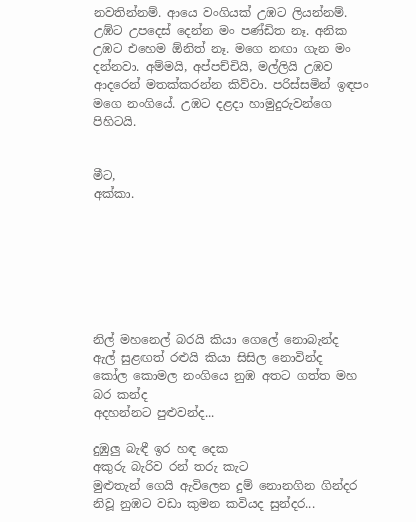නවතින්නම්. ආයෙ වංගියක් උඹට ලියන්නම්. උඹ්ට උපදෙස් දෙන්න මං පණ්ඩිත නෑ. අනික උඹට එහෙම ඕනිත් නෑ. මගෙ නඟා ගැන මං දන්නවා. අම්මයි, අප්පච්චියි, මල්ලියි උඹව ආදරෙන් මතක්කරන්න කිව්වා. පරිස්සමින් ඉඳපං මගෙ නංගියේ. උඹට දළදා හාමුදුරුවන්ගෙ පිහිටයි.


මීට,
අක්කා.







නිල් මහනෙල් බරයි කියා ගෙලේ නොබැන්ද
ඇල් සුළඟත් රළුයි කියා සිසිල නොවින්ද
කෝල කොමල නංගියෙ නුඹ අතට ගත්ත මහ බර කන්ද
අදහන්නට පුළුවන්ද...

දුඹුලු බැඳී ඉර හඳ දෙක
අකුරු බැරිව රන් තරු කැට
මුළුතැන් ගෙයි ඇවිලෙන දුම් නොනගින ගින්දර
නිවූ නුඹට වඩා කුමන කවියද සුන්දර...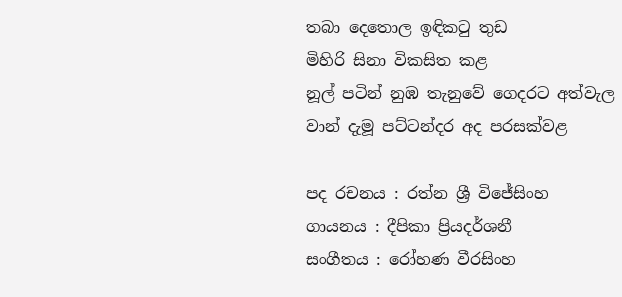තබා දෙතොල ඉඳික‍ටු තුඩ
මිහිරි සිනා විකසිත කළ
නූල් පටින් නුඹ තැනුවේ ගෙදරට අත්වැල
වාන් දැමූ පට්ටන්දර අද පරසක්වළ

පද රචනය : රත්න ශ්‍රී විජේසිංහ
ගායනය : දීපිකා ප්‍රියදර්ශනී
සංගීතය : රෝහණ වීරසිංහ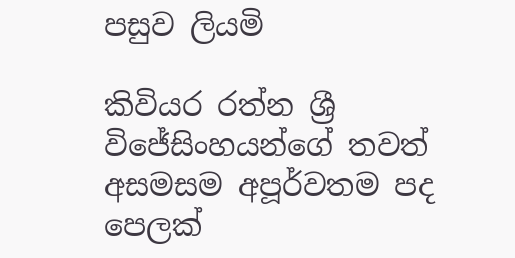පසුව ලියමි

කිවියර රත්න ශ්‍රී විජේසිංහයන්ගේ තවත් අසමසම අපූර්වතම පද පෙලක්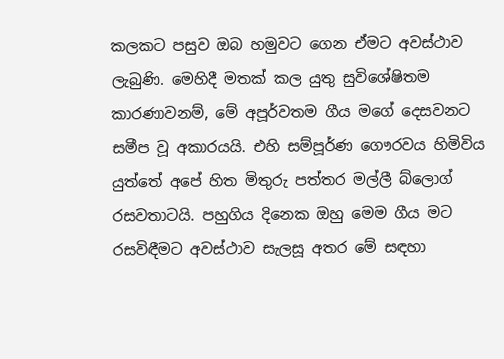කලකට පසුව ඔබ හමුවට ගෙන ඒමට අවස්ථාව ලැබුණි. මෙහිදී මතක් කල යුතු සුවිශේෂිතම කාරණාවනම්, මේ අපූර්වතම ගීය මගේ දෙසවනට සමීප වූ අකාරයයි. එහි සම්පූර්ණ ගෞරවය හිමිවිය යුත්තේ අපේ හිත මිතුරු පත්තර මල්ලී බ්ලොග් රසවතාටයි. පහුගිය දිනෙක ඔහු මෙම ගීය මට රසවිඳීමට අවස්ථාව සැලසූ අතර මේ සඳහා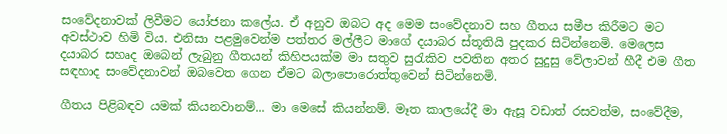සංවේදනාවක් ලිවීමට යෝජනා කලේය. ඒ අනුව ඔබට අද මෙම සංවේදනාව සහ ගීතය සමීප කිරීමට මට අවස්ථාව හිමි විය. එනිසා පළමුවෙන්ම පත්තර මල්ලීට මාගේ දයාබර ස්තූතියි පුදකර සිටින්නෙමි. මෙලෙස දයාබර සහෘද ඔබෙන් ලැබුනු ගීතයන් කිහිපයක්ම මා සතුව සුරැකිව පවතින අතර සුදුසු වේලාවන් හීදී එම ගීත සඳහාද සංවේදනාවන් ඔබවෙත ගෙන ඒමට බලාපොරොත්තුවෙන් සිටින්නෙමි.

ගීතය පිළිබඳව යමක් කියනවානම්... මා මෙසේ කියන්නම්. මෑත කාලයේදී මා ඇසූ වඩාත් රසවත්ම, සංවේදීම,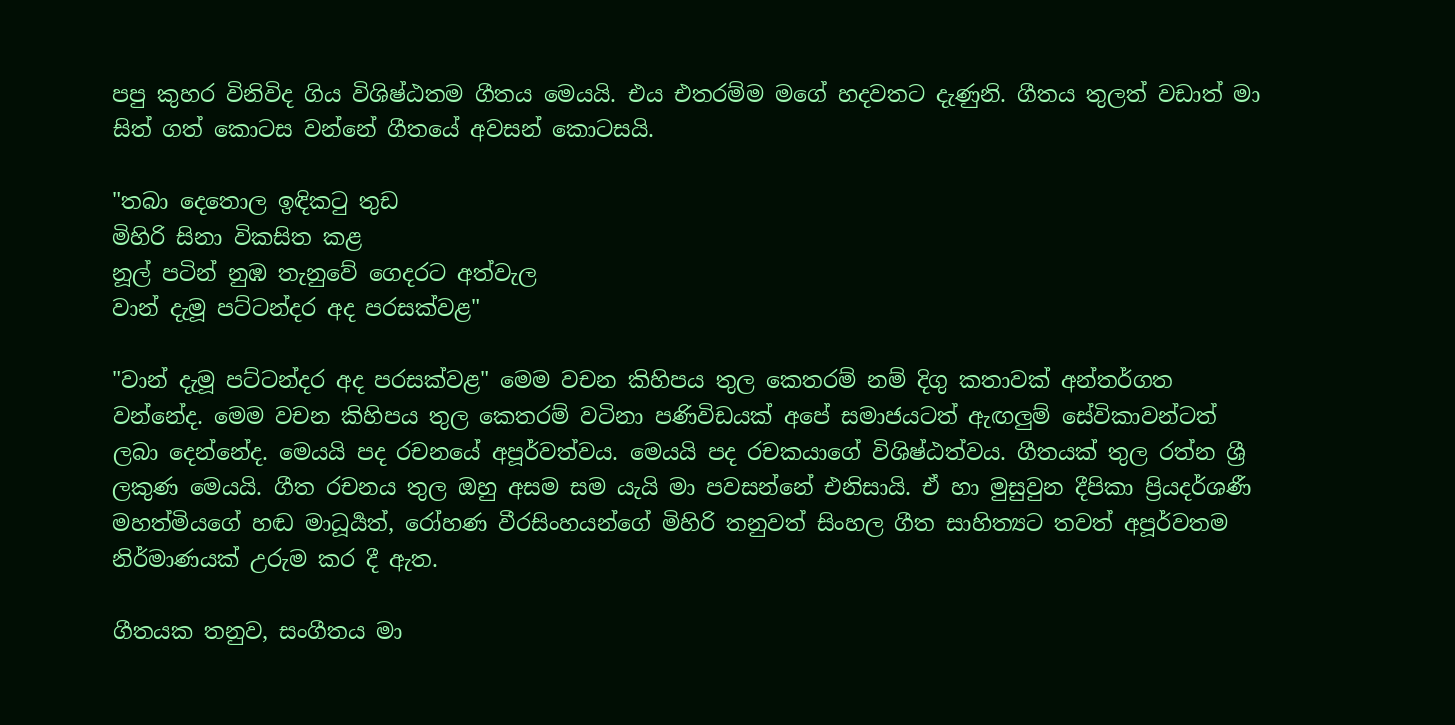පපු කුහර විනිවිද ගිය විශිෂ්ඨතම ගීතය මෙයයි. එය එතරම්ම මගේ හදවතට දැණුනි. ගීතය තුලත් වඩාත් මා සිත් ගත් කොටස වන්නේ ගීතයේ අවසන් කොටසයි.

"තබා දෙතොල ඉඳික‍ටු තුඩ
මිහිරි සිනා විකසිත කළ
නූල් පටින් නුඹ තැනුවේ ගෙදරට අත්වැල
වාන් දැමූ පට්ටන්දර අද පරසක්වළ"

"වාන් දැමූ පට්ටන්දර අද පරසක්වළ" මෙම වචන කිහිපය තුල කෙතරම් නම් දිගු කතාවක් අන්තර්ගත වන්නේද. මෙම වචන කිහිපය තුල කෙතරම් වටිනා පණිවිඩයක් අපේ සමාජයටත් ඇඟලුම් සේවිකාවන්ටත් ලබා දෙන්නේද. මෙයයි පද රචනයේ අපූර්වත්වය. මෙයයි පද රචකයාගේ විශිෂ්ඨත්වය. ගීතයක් තුල රත්න ශ්‍රී ලකුණ මෙයයි. ගීත රචනය තුල ඔහු අසම සම යැයි මා පවසන්නේ එනිසායි. ඒ හා මුසුවුන දීපිකා ප්‍රියදර්ශණී මහත්මියගේ හඬ මාධූර්‍යත්, රෝහණ වීරසිංහයන්ගේ මිහිරි තනුවත් සිංහල ගීත සාහිත්‍යට තවත් අපූර්වතම නිර්මාණයක් උරුම කර දී ඇත.

ගීතයක තනුව, සංගීතය මා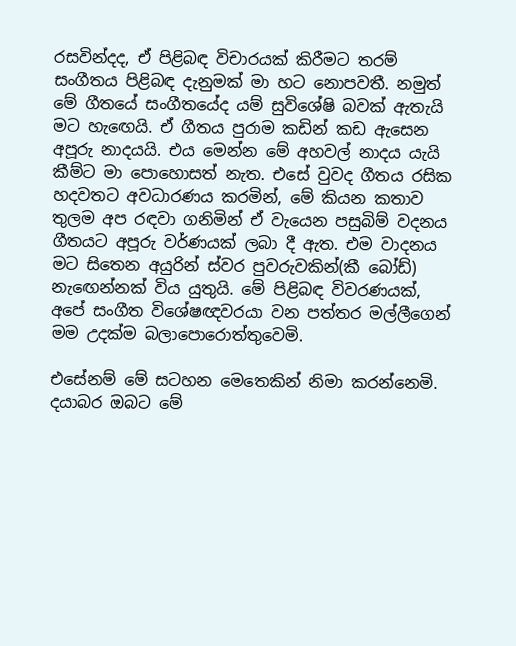රසවින්දද, ඒ පිළිබඳ විචාරයක් කිරීමට තරම් සංගීතය පිළිබඳ දැනුමක් මා හට නොපවතී. නමුත් මේ ගීතයේ සංගීතයේද යම් සුවිශේෂි බවක් ඇතැයි මට හැඟෙයි. ඒ ගීතය පුරාම කඩින් කඩ ඇසෙන අපූරු නාදයයි. එය මෙන්න මේ අහවල් නාදය යැයි කීම්ට මා පොහොසත් නැත. එසේ වුවද ගීතය රසික හදවතට අවධාරණය කරමින්, මේ කියන කතාව තුලම අප රඳවා ගනිමින් ඒ වැයෙන පසුබිම් වදනය ගීතයට අපූරු වර්ණයක් ලබා දී ඇත. එම වාදනය මට සිතෙන අයුරින් ස්වර පුවරුවකින්(කී බෝඩ්) නැඟෙන්නක් විය යුතුයි. මේ පිළිබඳ විවරණයක්, අපේ සංගීත විශේෂඥවරයා වන පත්තර මල්ලීගෙන් මම උදක්ම බලාපොරොත්තුවෙමි.

එසේනම් මේ සටහන මෙතෙකින් නිමා කරන්නෙමි. දයාබර ඔබට මේ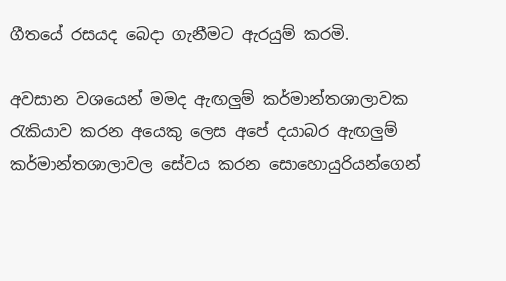ගීතයේ රසයද බෙදා ගැනීමට ඇරයුම් කරමි.

අවසාන වශයෙන් මමද ඇඟලුම් කර්මාන්තශාලාවක රැකියාව කරන අයෙකු ලෙස අපේ දයාබර ඇඟලුම් කර්මාන්තශාලාවල සේවය කරන සොහොයුරියන්ගෙන්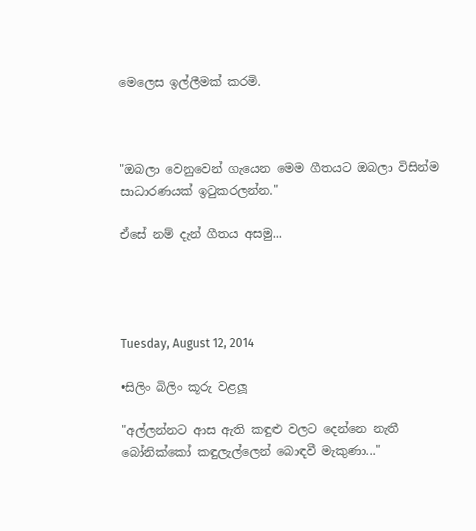මෙලෙස ඉල්ලීමක් කරමි.



"ඔබලා වෙනුවෙන් ගැයෙන මෙම ගීතයට ඔබලා විසින්ම සාධාරණයක් ඉටුකරලන්න."

ඒසේ නම් දැන් ගීතය අසමු...




Tuesday, August 12, 2014

•සිලිං බිලිං කූරු වළලූ

"අල්ලන්නට ආස ඇති කඳුළු වලට දෙන්නෙ නැතී
බෝනික්කෝ කඳුලැල්ලෙන් බොඳවී මැකුණා..."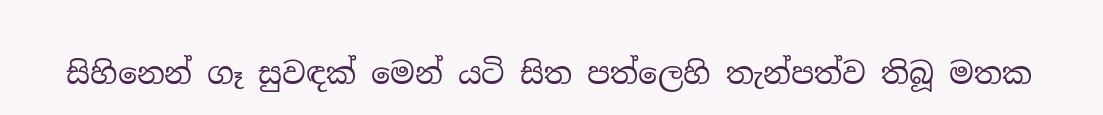සිහිනෙන් ගෑ සුවඳක් මෙන් යටි සිත පත්ලෙහි තැන්පත්ව තිබූ මතක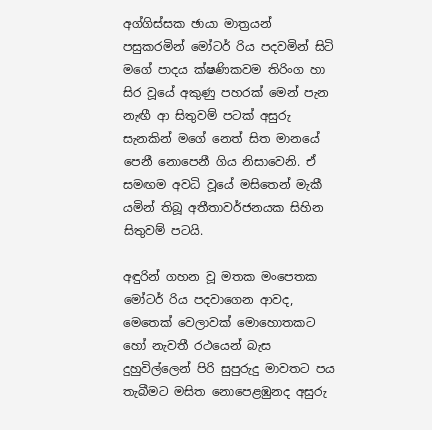අග්ගිස්සක ඡායා මාත්‍රයන් පසුකරමින් මෝටර් රිය පදවමින් සිටි මගේ පාදය ක්ෂණිකවම තිරිංග හා සිර වූයේ අකුණු පහරක් මෙන් පැන නැඟී ආ සිතුවම් පටක් අසුරු සැනකින් මගේ නෙත් සිත මානයේ පෙනී නොපෙනී ගිය නිසාවෙනි. ඒ සමඟම අවධි වූයේ මසිතෙන් මැකී යමින් තිබූ අතීතාවර්ජනයක සිහින සිතුවම් පටයි.

අඳුරින් ගහන වූ මතක මංපෙතක මෝටර් රිය පදවාගෙන ආවද, මෙතෙක් වෙලාවක් මොහොතකට හෝ නැවතී රථයෙන් බැස දුහුවිල්ලෙන් පිරි සුපුරුදු මාවතට පය තැබීමට මසිත නොපෙළඹුනද අසුරු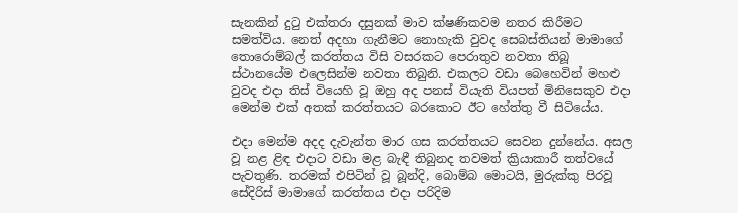සැනකින් දුටු එක්තරා දසුනක් මාව ක්ෂණිකවම නතර කිරීමට සමත්විය. නෙත් අදහා ගැනීමට නොහැකි වුවද සෙබස්තියන් මාමාගේ තොරොම්බල් කරත්තය විසි වසරකට පෙරාතුව නවතා තිබූ ස්ථානයේම එලෙසින්ම නවතා තිබුනි. එකලට වඩා බෙහෙවින් මහළු වුවද එදා තිස් වියෙහි වූ ඔහු අද පනස් වියැති වියපත් මිනිසෙකුව එදා මෙන්ම එක් අතක් කරත්තයට බරකොට ඊට හේත්තු වී සිටියේය.

එදා මෙන්ම අදද දැවැන්ත මාර ගස කරත්තයට සෙවන දුන්නේය. අසල වූ නළ ළිඳ එදාට වඩා මළ බැඳී තිබුනද තවමත් ක්‍රියාකාරී තත්වයේ පැවතුණි. තරමක් එපිටින් වූ බූන්දි, බොම්බ මොටයි, මුරුක්කු පිරවූ සේදිරිස් මාමාගේ කරත්තය එදා පරිදිම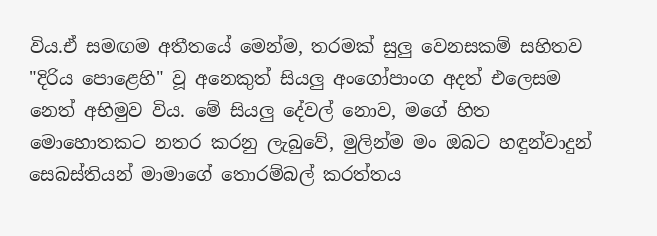විය.ඒ සමඟම අතීතයේ මෙන්ම, තරමක් සුලු වෙනසකම් සහිතව "දිරිය පොළෙහි" වූ අනෙකුත් සියලු අංගෝපාංග අදත් එලෙසම නෙත් අභිමුව විය. මේ සියලු දේවල් නොව, මගේ හිත මොහොතකට නතර කරනු ලැබුවේ, මුලින්ම මං ඔබට හඳුන්වාදුන් සෙබස්තියන් මාමාගේ තොරම්බල් කරත්තය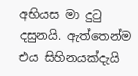අභියස මා දුටු දසුනයි. ඇත්තෙන්ම එය සිහිනයක්දැයි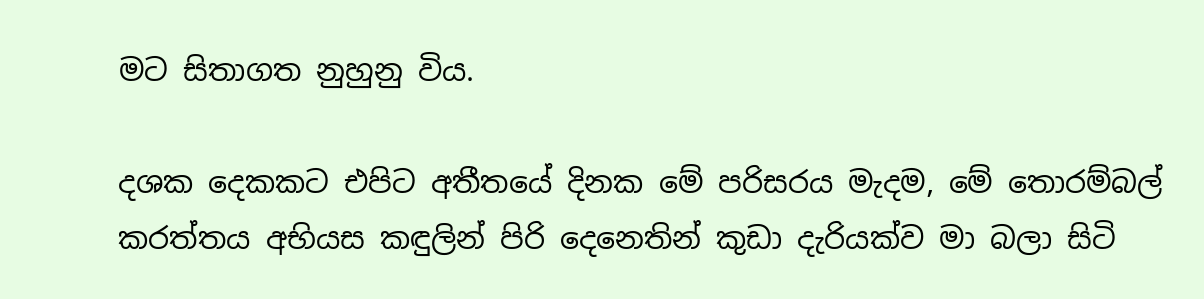මට සිතාගත නුහුනු විය.

දශක දෙකකට එපිට අතීතයේ දිනක මේ පරිසරය මැදම, මේ තොරම්බල් කරත්තය අභියස කඳුලින් පිරි දෙනෙතින් කුඩා දැරියක්ව මා බලා සිටි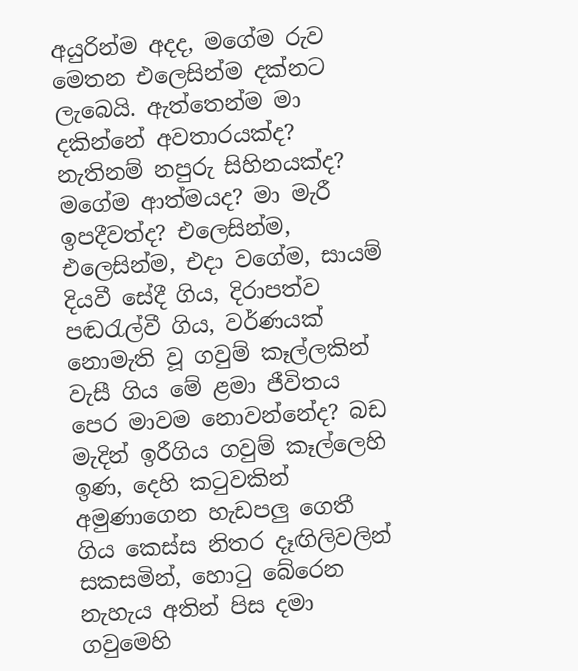අයුරින්ම අදද, මගේම රුව මෙතන එලෙසින්ම දක්නට ලැබෙයි. ඇත්තෙන්ම මා දකින්නේ අවතාරයක්ද? නැතිනම් නපුරු සිහිනයක්ද? මගේම ආත්මයද? මා මැරී ඉපදීවත්ද? එලෙසින්ම, එලෙසින්ම, එදා වගේම, සායම් දියවී සේදී ගිය, දිරාපත්ව පඬරැල්වී ගිය, වර්ණයක් නොමැති වූ ගවුම් කෑල්ලකින් වැසී ගිය මේ ළමා ජීවිතය පෙර මාවම නොවන්නේද? බඩ මැදින් ඉරීගිය ගවුම් කෑල්ලෙහි ඉණ, දෙහි කටුවකින් අමුණාගෙන හැඩපලු ගෙතී ගිය කෙස්ස නිතර දෑඟිලිවලින් සකසමින්, හොටු බේරෙන නැහැය අතින් පිස දමා ගවුමෙහි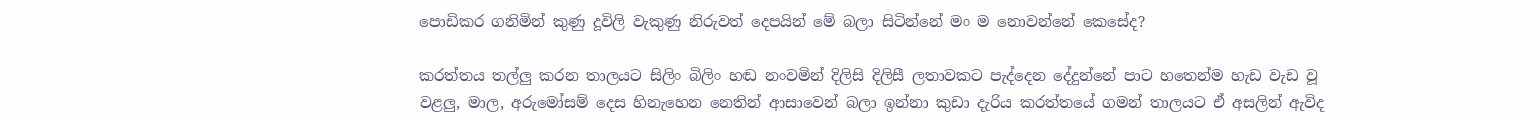පොඩිකර ගනිමින් කුණු දූවිලි වැකුණු නිරුවත් දෙපයින් මේ බලා සිටින්නේ මං ම නොවන්නේ කෙසේද?

කරත්තය තල්ලු කරන තාලයට සිලිං බිලිං හඬ නංවමින් දිලිසි දිලිසී ලතාවකට පැද්දෙන දේදුන්නේ පාට හතෙන්ම හැඩ වැඩ වූ වළලු, මාල, අරුමෝසම් දෙස හිනැහෙන නෙතින් ආසාවෙන් බලා ඉන්නා කුඩා දැරිය කරත්තයේ ගමන් තාලයට ඒ අසලින් ඇවිද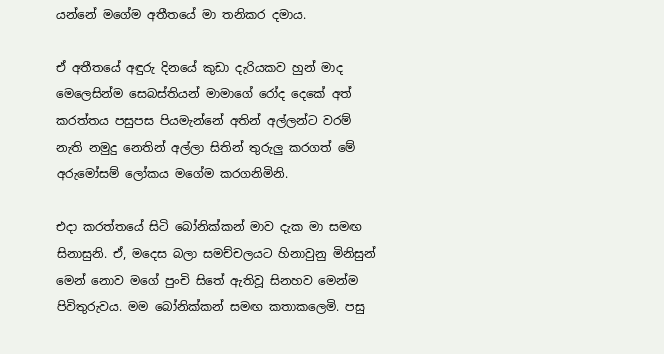යන්නේ මගේම අතීතයේ මා තනිකර දමාය.

ඒ අතීතයේ අඳුරු දිනයේ කුඩා දැරියකව හුන් මාද මෙලෙසින්ම සෙබස්තියන් මාමාගේ රෝද දෙකේ අත් කරත්තය පසුපස පියමැන්නේ අතින් අල්ලන්ට වරම් නැති නමුදු නෙතින් අල්ලා සිතින් තුරුලු කරගත් මේ අරුමෝසම් ලෝකය මගේම කරගනිමිනි.

එදා කරත්තයේ සිටි බෝනික්කන් මාව දැක මා සමඟ සිනාසුනි. ඒ, මදෙස බලා සමච්චලයට හිනාවුනු මිනිසුන් මෙන් නොව මගේ පුංචි සිතේ ඇතිවූ සිනහව මෙන්ම පිවිතුරුවය. මම බෝනික්කන් සමඟ කතාකලෙමි. පසු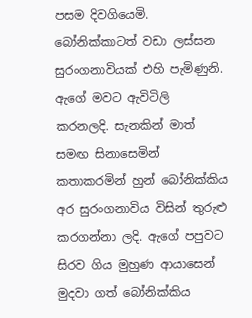පසම දිවගියෙමි. බෝනික්කාටත් වඩා ලස්සන සුරංගනාවියක් එහි පැමිණුනි. ඇගේ මවට ඇවිටිලි කරනලදි. සැනකින් මාත් සමඟ සිනාසෙමින් කතාකරමින් හුන් බෝනික්කිය අර සුරංගනාවිය විසින් තුරුළු කරගන්නා ලදි. ඇගේ පපුවට සිරව ගිය මුහුණ ආයාසෙන් මුදවා ගත් බෝනික්කිය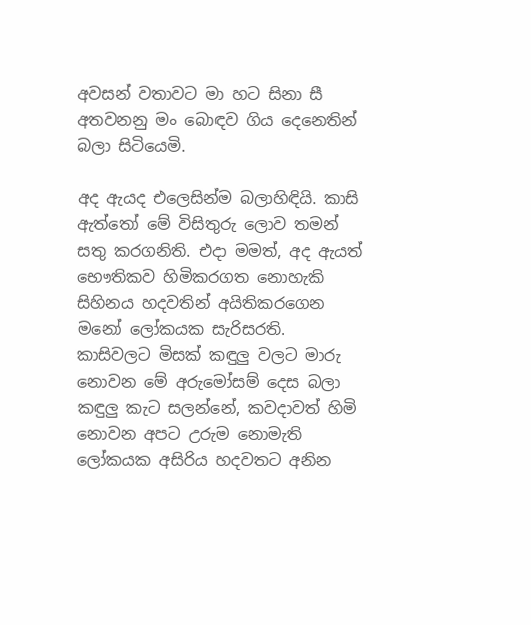අවසන් වතාවට මා හට සිනා සී අතවනනු මං බොඳව ගිය දෙනෙතින් බලා සිටියෙමි.

අද ඇයද එලෙසින්ම බලාහිඳියි. කාසි ඇත්තෝ මේ විසිතුරු ලොව තමන් සතු කරගනිති. එදා මමත්, අද ඇයත් භෞතිකව හිමිකරගත නොහැකි  සිහිනය හදවතින් අයිතිකරගෙන මනෝ ලෝකයක සැරිසරති. කාසිවලට මිසක් කඳුලු වලට මාරු නොවන මේ අරුමෝසම් දෙස බලා කඳුලු කැට සලන්නේ, කවදාවත් හිමි නොවන අපට උරුම නොමැති ලෝකයක අසිරිය හදවතට අනින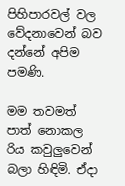පිහිපාරවල් වල වේදනාවෙන් බව දන්නේ අපිම පමණි.

මම තවමත් පාත් නොකල රිය කවුලුවෙන් බලා හිඳිමි. ඒදා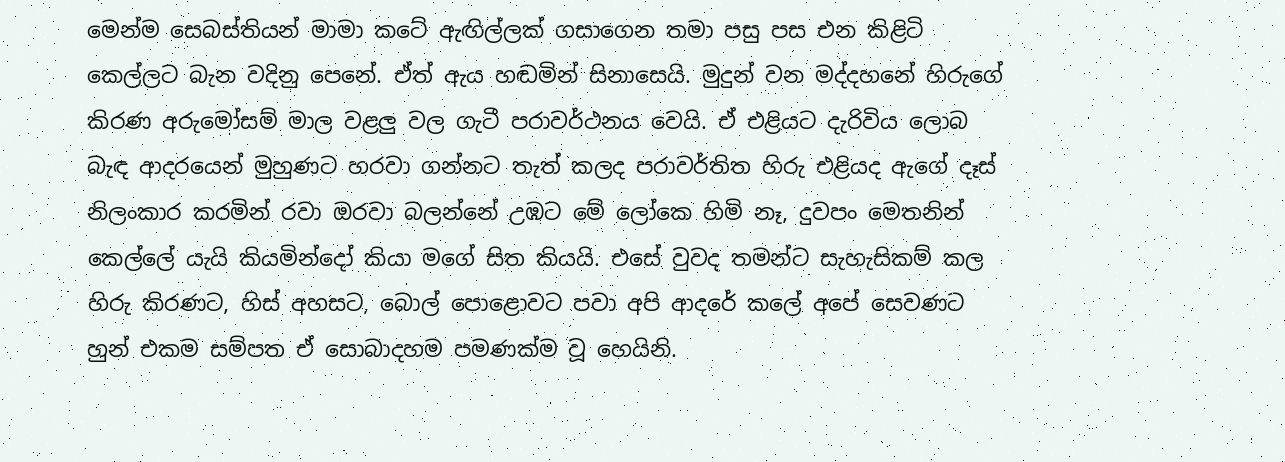මෙන්ම සෙබස්තියන් මාමා කටේ ඇඟිල්ලක් ගසාගෙන තමා පසු පස එන කිළිටි කෙල්ලට බැන වදිනු පෙනේ. ඒත් ඇය හඬමින් සිනාසෙයි. මුදුන් වන මද්දහනේ හිරුගේ කිරණ අරුමෝසම් මාල වළලු වල ගැටී පරාවර්ථනය වෙයි. ඒ එළියට දැරිවිය ලොබ බැඳ ආදරයෙන් මුහුණට හරවා ගන්නට තැත් කලද පරාවර්තිත හිරු එළියද ඇගේ දෑස් නිලංකාර කරමින් රවා ඔරවා බලන්නේ උඹට මේ ලෝකෙ හිමි නෑ, දුවපං මෙතනින් කෙල්ලේ යැයි කියමින්දෝ කියා මගේ සිත කියයි. එසේ වුවද තමන්ට සැහැසිකම් කල හිරු කිරණට, හිස් අහසට, බොල් පොළොවට පවා අපි ආදරේ කලේ අපේ සෙවණට හුන් එකම සම්පත ඒ සොබාදහම පමණක්ම වූ හෙයිනි.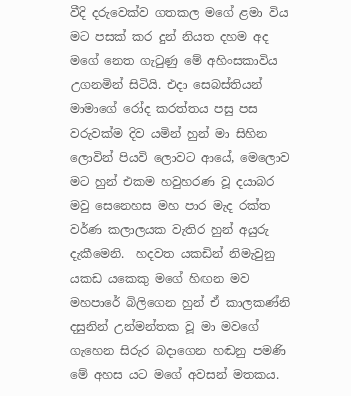වීදි දරුවෙක්ව ගතකල මගේ ළමා විය මට පසක් කර දුන් නියත දහම අද මගේ නෙත ගැටුණු මේ අහිංසකාවිය උගනමින් සිටියි. එදා සෙබස්තියන් මාමාගේ රෝද කරත්තය පසු පස වරුවක්ම දිව යමින් හුන් මා සිහින ලොවින් පියවි ලොවට ආයේ, මෙලොව මට හුන් එකම හවුහරණ වූ දයාබර මවු සෙනෙහස මහ පාර මැද රක්ත වර්ණ කලාලයක වැතිර හුන් අයුරු දැකීමෙනි.  හදවත යකඩින් නිමැවුනු යකඩ යකෙකු මගේ හිඟන මව මහපාරේ බිලිගෙන හුන් ඒ කාලකණ්නි දසුනින් උන්මන්තක වූ මා මවගේ ගැහෙන සිරුර බදාගෙන හඬනු පමණි මේ අහස යට මගේ අවසන් මතකය.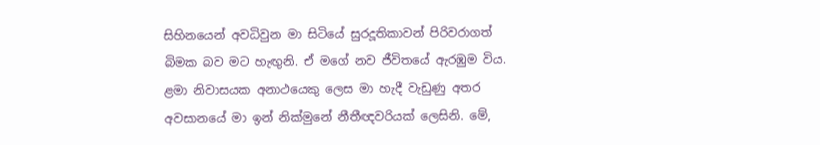සිහිනයෙන් අවධිවුන මා සිටියේ සුරදූතිකාවන් පිරිවරාගත් බිමක බව මට හැඟුනි. ඒ මගේ නව ජීවිතයේ ඇරඹුම විය. ළමා නිවාසයක අනාථයෙකු ලෙස මා හැදී වැඩුණු අතර අවසානයේ මා ඉන් නික්මුනේ නීතීඥවරියක් ලෙසිනි. මේ,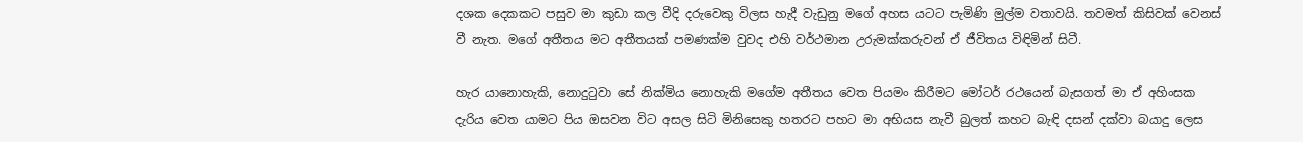දශක දෙකකට පසුව මා කුඩා කල වීදි දරුවෙකු විලස හැදී වැඩුනු මගේ අහස යටට පැමිණි මුල්ම වතාවයි. තවමත් කිසිවක් වෙනස් වී නැත. මගේ අතීතය මට අතීතයක් පමණක්ම වුවද එහි වර්ථමාන උරුමක්කරුවන් ඒ ජීවිතය විඳිමින් සිටී.

හැර යානොහැකි, නොදුටුවා සේ නික්මිය නොහැකි මගේම අතීතය වෙත පියමං කිරීමට මෝටර් රථයෙන් බැසගත් මා ඒ අහිංසක දැරිය වෙත යාමට පිය ඔසවන විට අසල සිටි මිනිසෙකු හතරට පහට මා අභියස නැවී බුලත් කහට බැඳි දසන් දක්වා බයාදු ලෙස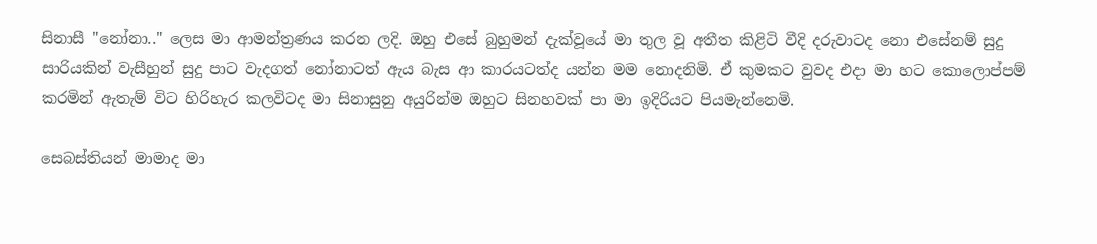සිනාසී "නෝනා.." ලෙස මා ආමන්ත්‍රණය කරන ලදි. ඔහු එසේ බුහුමන් දැක්වූයේ මා තුල වූ අතීත කිළිටි වීදි දරුවාටද නො එසේනම් සුදු සාරියකින් වැසීහුන් සුදු පාට වැදගත් නෝනාටත් ඇය බැස ආ කාරයටත්ද යන්න මම නොදනිමි. ඒ කුමකට වුවද එදා මා හට කොලොප්පම් කරමින් ඇතැම් විට හිරිහැර කලවිටද මා සිනාසුනු අයුරින්ම ඔහුට සිනහවක් පා මා ඉදිරියට පියමැන්නෙමි.

සෙබස්තියන් මාමාද මා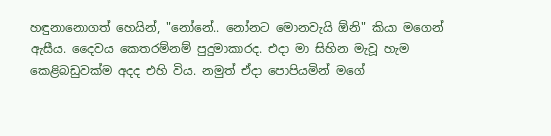හඳුනානොගත් හෙයින්, "නෝනේ.. නෝනට මොනවැයි ඕනි" කියා මගෙන් ඇසීය. දෛවය කෙතරම්නම් පුදුමාකාරද. එදා මා සිහින මැවූ හැම කෙළිබඩුවක්ම අදද එහි විය. නමුත් ඒදා පොපියමින් මගේ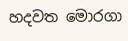හදවත මොරගා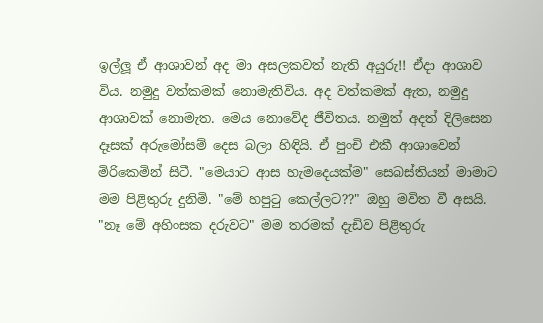ඉල්ලූ ඒ ආශාවන් අද මා අසලකවත් නැති අයුරු!! ඒදා ආශාව විය. නමුදු වත්කමක් නොමැතිවිය. අද වත්කමක් ඇත, නමුදු ආශාවක් නොමැත. මෙය නොවේද ජීවිතය. නමුත් අදත් දිලිසෙන දෑසක් අරුමෝසම් දෙස බලා හිඳියි. ඒ පුංචි එකී ආශාවෙන් මිරිකෙමින් සිටී. "මෙයාට ආස හැමදෙයක්ම" සෙබස්තියන් මාමාට මම පිළිතුරු දුනිමි. "මේ හපුටු කෙල්ලට??" ඔහු මවිත වී අසයි. "නෑ මේ අහිංසක දරුවට" මම තරමක් දැඩිව පිළිතුරු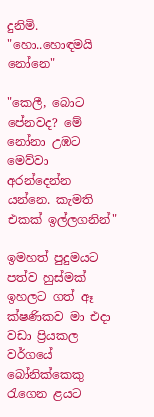දුනිමි. "හො..හොඳමයි නෝනෙ"

"කෙලී, බොට පේනවද? මේ නෝනා උඹට මෙව්වා අරන්දෙන්න යන්නෙ. කැමති එකක් ඉල්ලගනින්"

ඉමහත් පුදුමයට පත්ව හුස්මක් ඉහලට ගත් ඈ ක්ෂණිකව මා එදා වඩා ප්‍රියකල වර්ගයේ බෝනික්කෙකු රැගෙන ළයට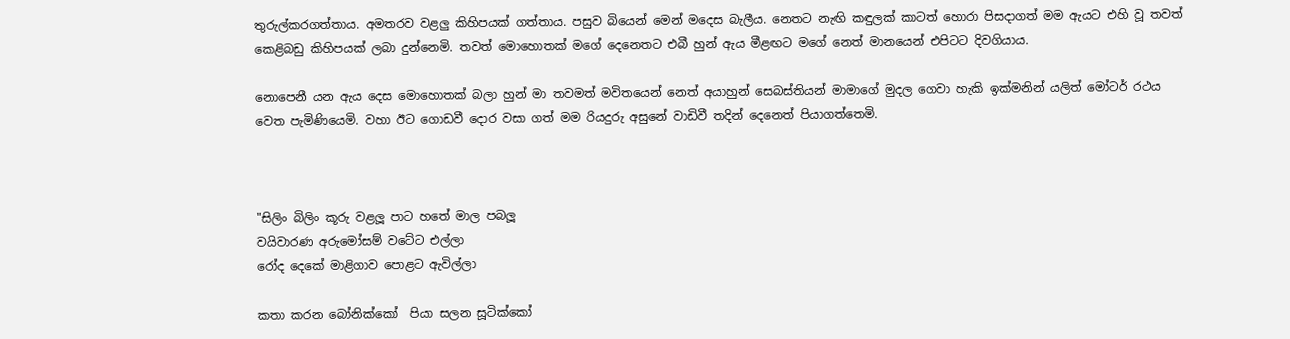තුරුල්කරගත්තාය. අමතරව වළලු කිහිපයක් ගත්තාය. පසුව බියෙන් මෙන් මදෙස බැලීය. නෙතට නැඟි කඳුලක් කාටත් හොරා පිසදාගත් මම ඇයට එහි වූ තවත් කෙළිබඩු කිහිපයක් ලබා දුන්නෙමි. තවත් මොහොතක් මගේ දෙනෙතට එබී හුන් ඇය මීළඟට මගේ නෙත් මානයෙන් එපිටට දිවගියාය.

නොපෙනී යන ඇය දෙස මොහොතක් බලා හුන් මා තවමත් මවිතයෙන් නෙත් අයාහුන් සෙබස්තියන් මාමාගේ මුදල ගෙවා හැකි ඉක්මනින් යලිත් මෝටර් රථය වෙත පැමිණියෙමි. වහා ඊට ගොඩවී දොර වසා ගත් මම රියදුරු අසුනේ වාඩිවී තදින් දෙනෙත් පියාගත්තෙමි.



"සිලිං බිලිං කූරු වළලූ පාට හතේ මාල පබලූ
වයිවාරණ අරුමෝසම් වටේට එල්ලා
රෝද දෙකේ මාළිගාව පොළට ඇවිල්ලා

කතා කරන බෝනික්කෝ  පියා සලන සූටික්කෝ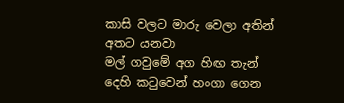කාසි වලට මාරු වෙලා අතින් අතට යනවා
මල් ගවුමේ අග හිඟ තැන් දෙහි කටුවෙන් හංගා ගෙන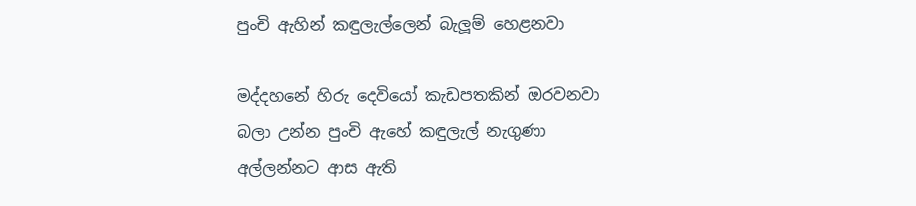පුංචි ඇහින් කඳුලැල්ලෙන් බැලූම් හෙළනවා

මද්දහනේ හිරු දෙවියෝ කැඩපතකින් ඔරවනවා
බලා උන්න පුංචි ඇහේ කඳුලැල් නැගුණා
අල්ලන්නට ආස ඇති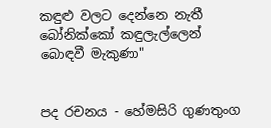කඳුළු වලට දෙන්නෙ නැතී
බෝනික්කෝ කඳුලැල්ලෙන් බොඳවී මැකුණා"


පද රචනය - හේමසිරි ගුණතුංග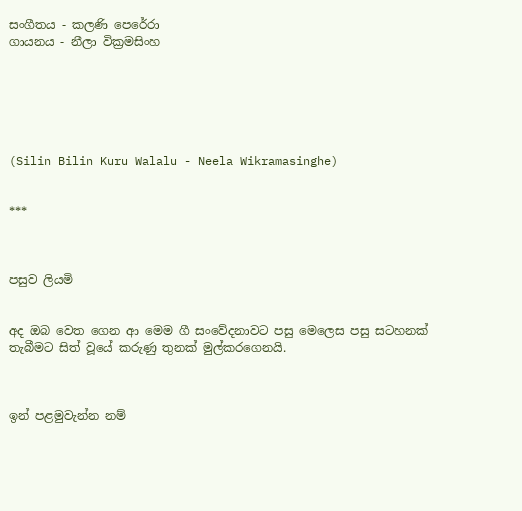සංගීතය - කලණි පෙරේරා
ගායනය - නීලා වික්‍රමසිංහ






(Silin Bilin Kuru Walalu - Neela Wikramasinghe)


***



පසුව ලියමි


අද ඔබ වෙත ගෙන ආ මෙම ගී සංවේදනාවට පසු මෙලෙස පසු සටහනක් තැබීමට සිත් වූයේ කරුණු තුනක් මුල්කරගෙනයි.



ඉන් පළමුවැන්න නම්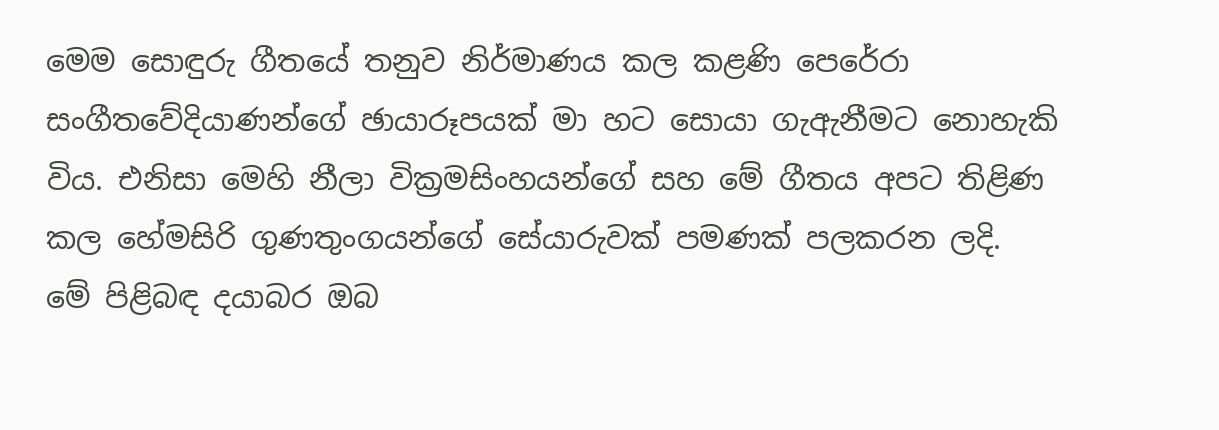මෙම සොඳුරු ගීතයේ තනුව නිර්මාණය කල කළණි පෙරේරා සංගීතවේදියාණන්ගේ ඡායාරූපයක් මා හට සොයා ගැඇනීමට නොහැකි විය. එනිසා මෙහි නීලා වික්‍රමසිංහයන්ගේ සහ මේ ගීතය අපට තිළිණ කල හේමසිරි ගුණතුංගයන්ගේ සේයාරුවක් පමණක් පලකරන ලදි. මේ පිළිබඳ දයාබර ඔබ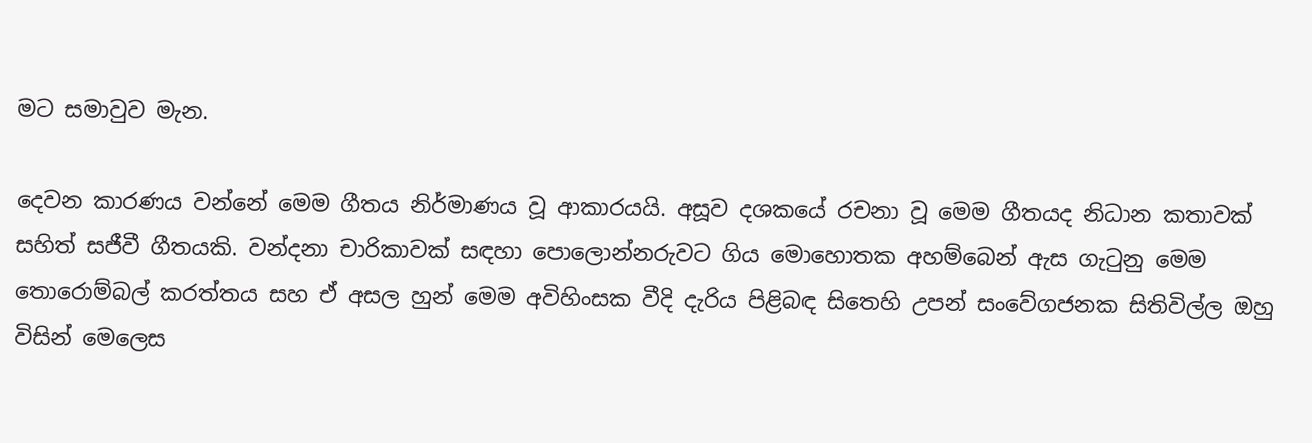මට සමාවුව මැන.

දෙවන කාරණය වන්නේ මෙම ගීතය නිර්මාණය වූ ආකාරයයි. අසූව දශකයේ රචනා වූ මෙම ගීතයද නිධාන කතාවක් සහිත් සජීවී ගීතයකි. වන්දනා චාරිකාවක් සඳහා පොලොන්නරුවට ගිය මොහොතක අහම්බෙන් ඇස ගැටුනු මෙම තොරොම්බල් කරත්තය සහ ඒ අසල හුන් මෙම අවිහිංසක වීදි දැරිය පිළිබඳ සිතෙහි උපන් සංවේගජනක සිතිවිල්ල ඔහු විසින් මෙලෙස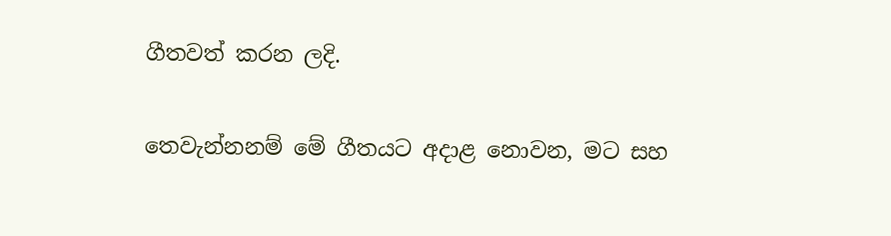ගීතවත් කරන ලදි.

තෙවැන්නනම් මේ ගීතයට අදාළ නොවන, මට සහ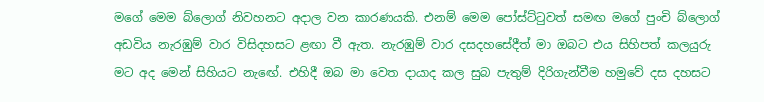මගේ මෙම බ්ලොග් නිවහනට අදාල වන කාරණයකි. එනම් මෙම පෝස්ට්ටුවත් සමඟ මගේ පුංචි බ්ලොග් අඩවිය නැරඹුම් වාර විසිදහසට ළඟා වී ඇත. නැරඹුම් වාර දසදහසේදීත් මා ඔබට එය සිහිපත් කලයුරු මට අද මෙන් සිහියට නැඟේ. එහිදී ඔබ මා වෙත දායාද කල සුබ පැතුම් දිරිගැන්වීම හමුවේ දස දහසට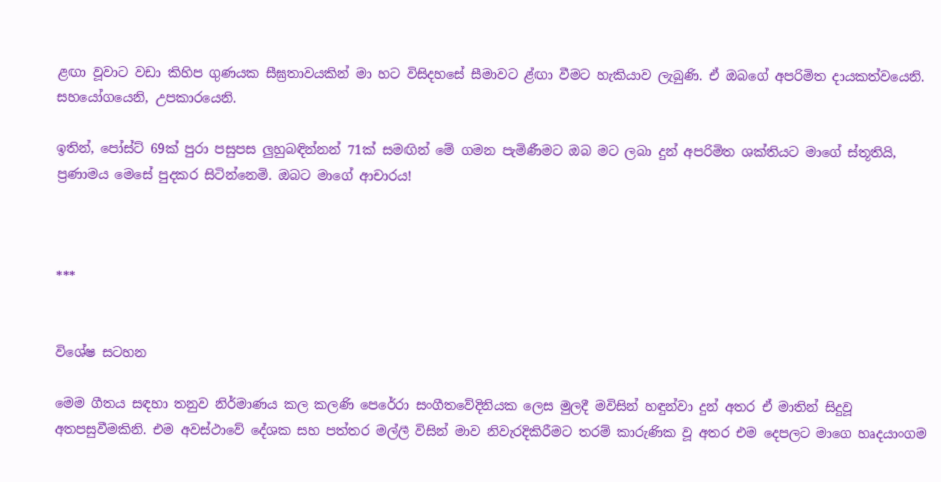ළඟා වූවාට වඩා කිහිප ගුණයක සීඝ්‍රතාවයකින් මා හට විසිදහසේ සීමාවට ළ්ඟා වීමට හැකියාව ලැබුණි. ඒ ඔබගේ අපරිමිත දායකත්වයෙනි. සහයෝගයෙනි, උපකාරයෙනි.

ඉතින්, පෝස්ට් 69ක් පුරා පසුපස ලුහුබඳින්නන් 71ක් සමඟින් මේ ගමන පැමිණීමට ඔබ මට ලබා දුන් අපරිමිත ශක්තියට මාගේ ස්තූතියි, ප්‍රණාමය මෙසේ පුදකර සිටින්නෙමි. ඔබට මාගේ ආචාරය!



***


විශේෂ සටහන

මෙම ගීතය සඳහා තනුව නිර්මාණය කල කලණි පෙරේරා සංගීතවේදිනියක ලෙස මුලදී මවිසින් හඳුන්වා දුන් අතර ඒ මාතින් සිදුවූ අතපසුවීමකිනි. එම අවස්ථාවේ දේශක සහ පත්තර මල්ලී විසින් මාව නිවැරදිකිරීමට තරම් කාරුණික වූ අතර එම දෙපලට මාගෙ හෘදයාංගම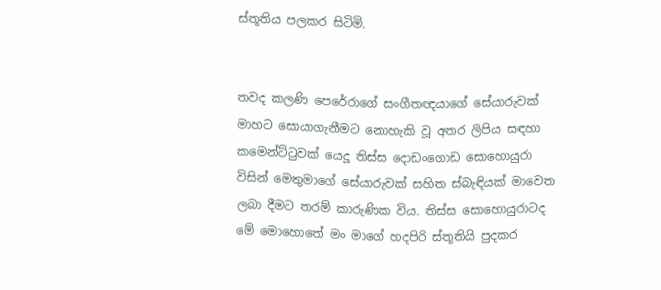ස්තූතිය පලකර සිටිමි.


තවද කලණි පෙරේරාගේ සංගීතඥයාගේ සේයාරුවක් මාහට සොයාගැනීමට නොහැකි වූ අතර ලිපිය සඳහා කමෙන්ට්ටුවක් යෙදූ තිස්ස දොඩංගොඩ සොහොයුරා විසින් මෙතුමාගේ සේයාරුවක් සහිත ස්බැඳියක් මාවෙත ලබා දීමට තරම් කාරුණික විය. තිස්ස සොහොයුරාටද මේ මොහොතේ මං මාගේ හදපිරි ස්තූතියි පුදකර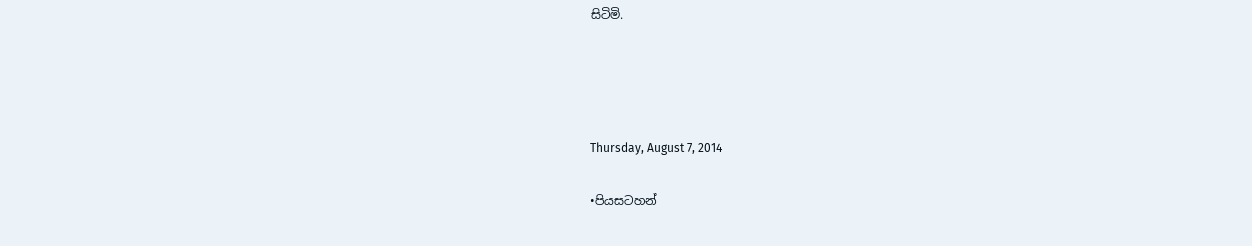සිටිමි.




Thursday, August 7, 2014

•පියසටහන්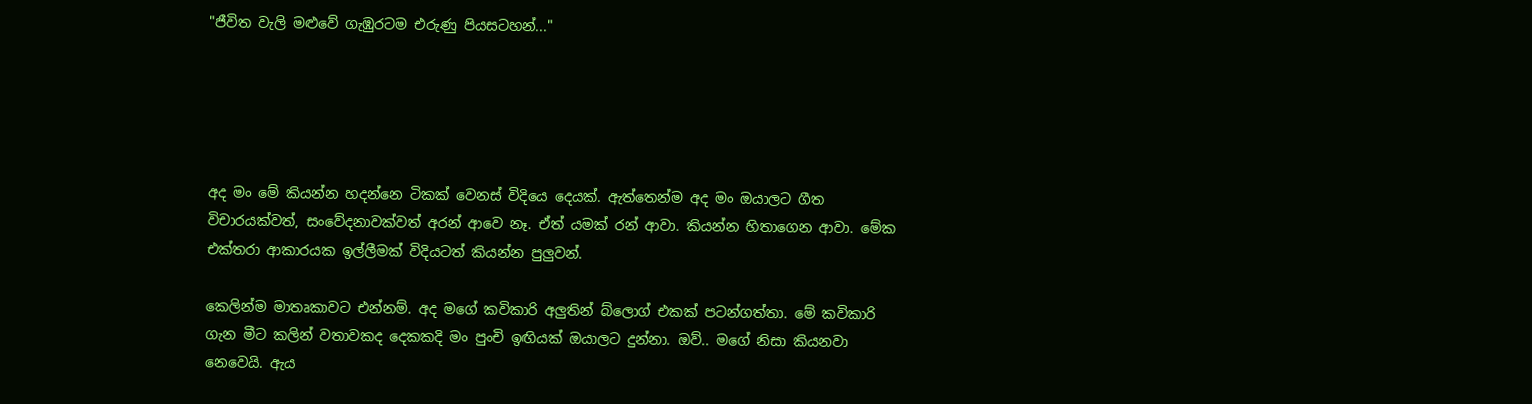"ජීවිත වැලි මළුවේ ගැඹුරටම එරුණු පියසටහන්..."





අද මං මේ කියන්න හදන්නෙ ටිකක් වෙනස් විදියෙ දෙයක්. ඇත්තෙන්ම අද මං ඔයාලට ගීත විචාරයක්වත්, සංවේදනාවක්වත් අරන් ආවෙ නෑ. ඒත් යමක් රන් ආවා. කියන්න හිතාගෙන ආවා. මේක එක්තරා ආකාරයක ඉල්ලීමක් විදියටත් කියන්න පුලුවන්.

කෙලින්ම මාතෘකාවට එන්නම්. අද මගේ කවිකාරි අලුතින් බ්ලොග් එකක් පටන්ගත්තා. මේ කවිකාරි ගැන මීට කලින් වතාවකද දෙකකදි මං පුංචි ඉඟියක් ඔයාලට දුන්නා. ඔව්.. මගේ නිසා කියනවා නෙවෙයි. ඇය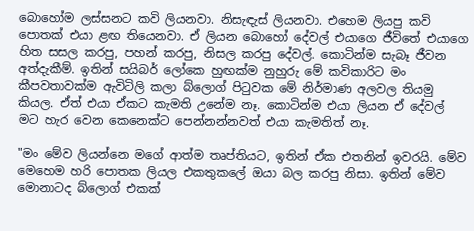බොහෝම ලස්සනට කවි ලියනවා. නිසැඳැස් ලියනවා. එහෙම ලියපු කවි පොතක් එයා ළඟ තියෙනවා. ඒ ලියන බොහෝ දේවල් එයාගෙ ජීවිතේ එයාගෙ හිත සසල කරපු, පහන් කරපු, නිසල කරපු දේවල්. කොටින්ම සැබෑ ජීවන අත්දැකීම්. ඉතින් සයිබර් ලෝකෙ හුඟක්ම නුහුරු මේ කවිකාරිට මං කීපවතාවක්ම ඇවිටිලි කලා බ්ලොග් පිටුවක මේ නිර්මාණ අලවල තියමු කියල. ඒත් එයා ඒකට කැමති උනේම නෑ. කොටින්ම එයා ලියන ඒ දේවල් මට හැර වෙන කෙනෙක්ට පෙන්නන්නවත් එයා කැමතිත් නෑ.

"මං මේව ලියන්නෙ මගේ ආත්ම තෘප්තියට, ඉතින් ඒක එතනින් ඉවරයි. මේව මෙහෙම හරි පොතක ලියල එකතුකලේ ඔයා බල කරපු නිසා. ඉතින් මේව මොනාටද බ්ලොග් එකක්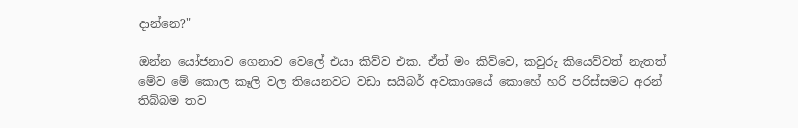දාන්නෙ?"

ඔන්න යෝජනාව ගෙනාව වෙලේ එයා කිව්ව එක. ඒත් මං කිව්වෙ, කවුරු කියෙව්වත් නැතත් මේව මේ කොල කෑලි වල තියෙනවට වඩා සයිබර් අවකාශයේ කොහේ හරි පරිස්සමට අරන් තිබ්බම තව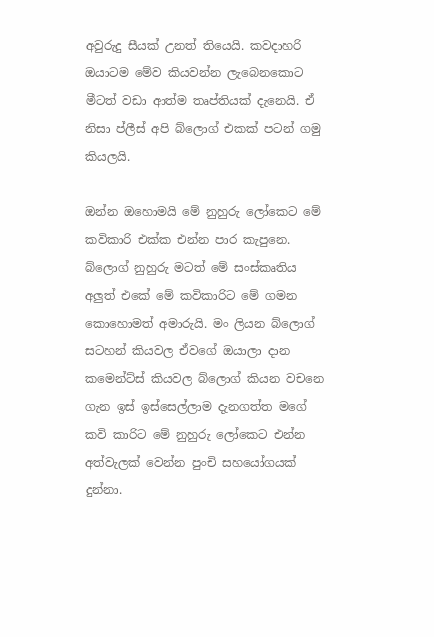අවුරුදු සීයක් උනත් තියෙයි. කවදාහරි ඔයාටම මේව කියවන්න ලැබෙනකොට මීටත් වඩා ආත්ම තෘප්තියක් දැනෙයි. ඒ නිසා ප්ලීස් අපි බ්ලොග් එකක් පටන් ගමු කියලයි.

ඔන්න ඔහොමයි මේ නුහුරු ලෝකෙට මේ කවිකාරි එක්ක එන්න පාර කැපුනෙ. බ්ලොග් නුහුරු මටත් මේ සංස්කෘතිය අලුත් එකේ මේ කවිකාරිට මේ ගමන කොහොමත් අමාරුයි. මං ලියන බ්ලොග් සටහන් කියවල ඒවගේ ඔයාලා දාන කමෙන්ට්ස් කියවල බ්ලොග් කියන වචනෙ ගැන ඉස් ඉස්සෙල්ලාම දැනගත්ත මගේ කවි කාරිට මේ නුහුරු ලෝකෙට එන්න අත්වැලක් වෙන්න පුංචි සහයෝගයක් දුන්නා.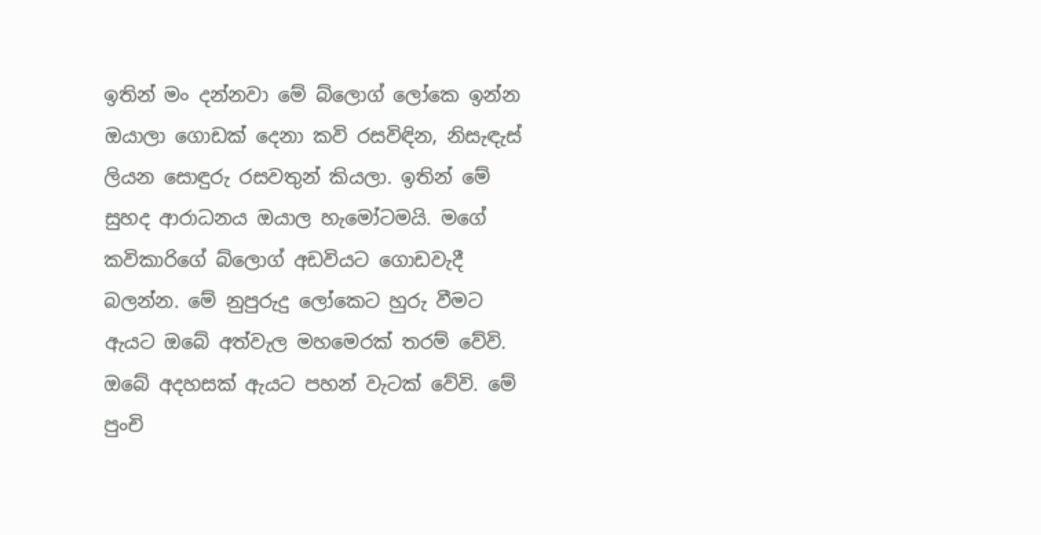ඉතින් මං දන්නවා මේ බ්ලොග් ලෝකෙ ඉන්න ඔයාලා ගොඩක් දෙනා කවි රසවිඳින, නිසැඳැස් ලියන සොඳුරු රසවතුන් කියලා. ඉතින් මේ සුහද ආරාධනය ඔයාල හැමෝටමයි. මගේ කවිකාරිගේ බ්ලොග් අඩවියට ගොඩවැදී බලන්න. මේ නුපුරුදු ලෝකෙට හුරු වීමට ඇයට ඔබේ අත්වැල මහමෙරක් තරම් වේවි. ඔබේ අදහසක් ඇයට පහන් වැටක් වේවි. මේ පුංචි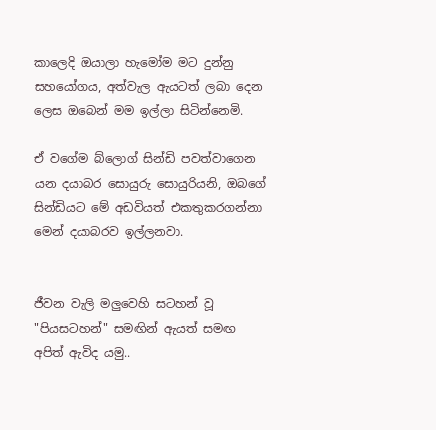කාලෙදි ඔයාලා හැමෝම මට දුන්නු සහයෝගය, අත්වැල ඇයටත් ලබා දෙන ලෙස ඔබෙන් මම ඉල්ලා සිටින්නෙමි.

ඒ වගේම බ්ලොග් සින්ඩි පවත්වාගෙන යන දයාබර සොයුරු සොයුරියනි, ඔබගේ සින්ඩියට මේ අඩවියත් එකතුකරගන්නා මෙන් දයාබරව ඉල්ලනවා.


ජීවන වැලි මලුවෙහි සටහන් වූ "පියසටහන්" සමඟින් ඇයත් සමඟ අපිත් ඇවිද යමු..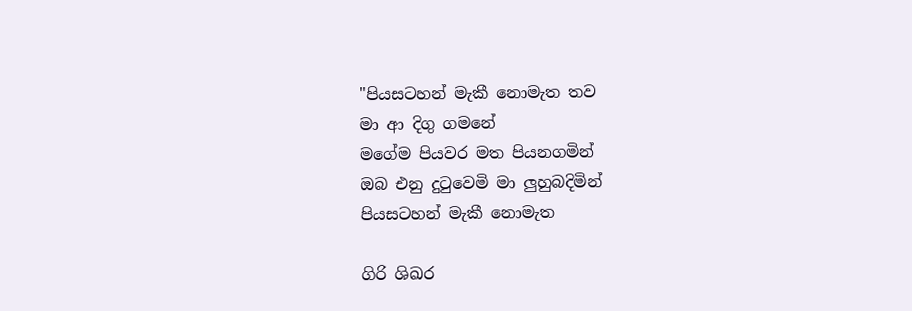"පියසටහන් මැකී නොමැත තව
මා ආ දිගු ගමනේ
මගේම පියවර මත පියනගමින්
ඔබ එනු දුටුවෙමි මා ලුහුබදිමින්
පියසටහන් මැකී නොමැත

ගිරි ශිඛර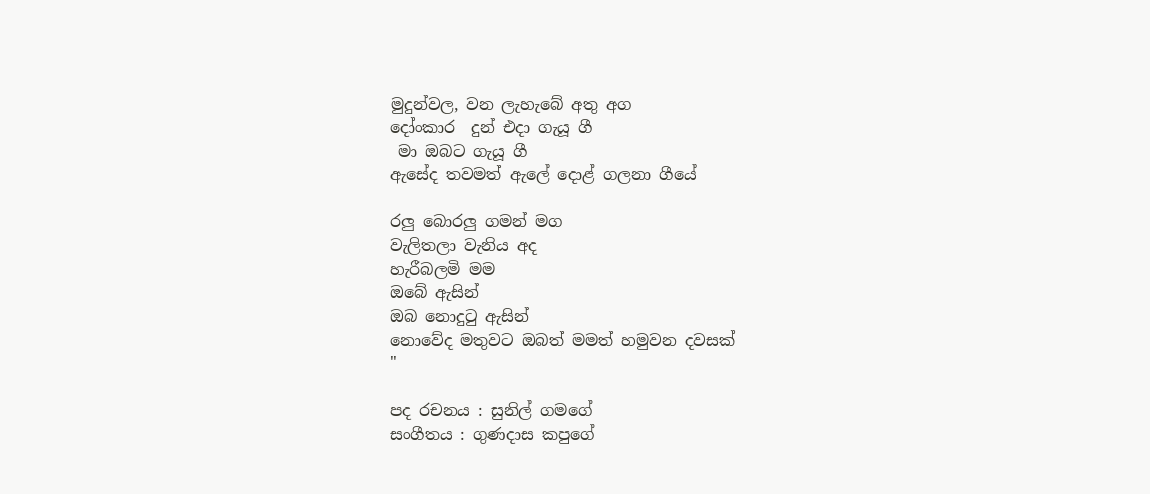මුදුන්වල, වන ලැහැබේ අතු අග
දෝංකාර  දුන් එදා ගැයූ ගී
 මා ඔබට ගැයූ ගී
ඇසේද තවමත් ඇලේ දොළ් ගලනා ගීයේ

රලු බොරලු ගමන් මග
වැලිතලා වැනිය අද
හැරීබලමි මම
ඔබේ ඇසින්
ඔබ නොදුටු ඇසින්
නොවේද මතුවට ඔබත් මමත් හමුවන දවසක්
"

පද රචනය : සුනිල් ගමගේ
සංගීතය : ගුණදාස කපුගේ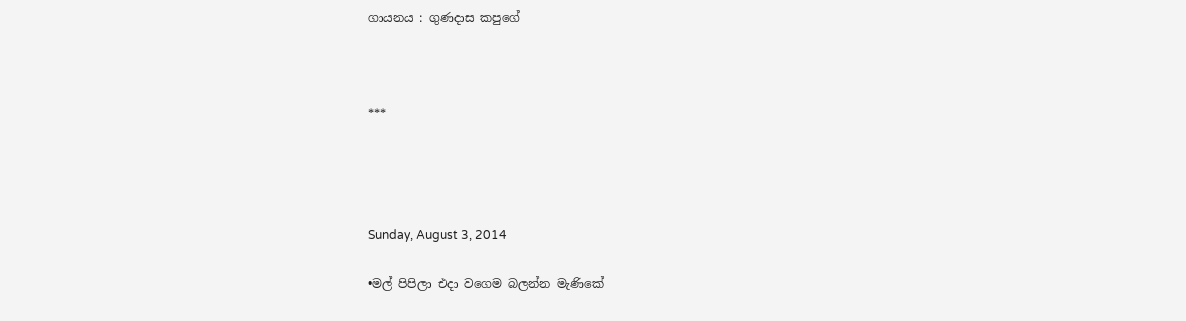ගායනය : ගුණදාස කපුගේ



***




Sunday, August 3, 2014

•මල් පිපිලා එදා වගෙම බලන්න මැණිකේ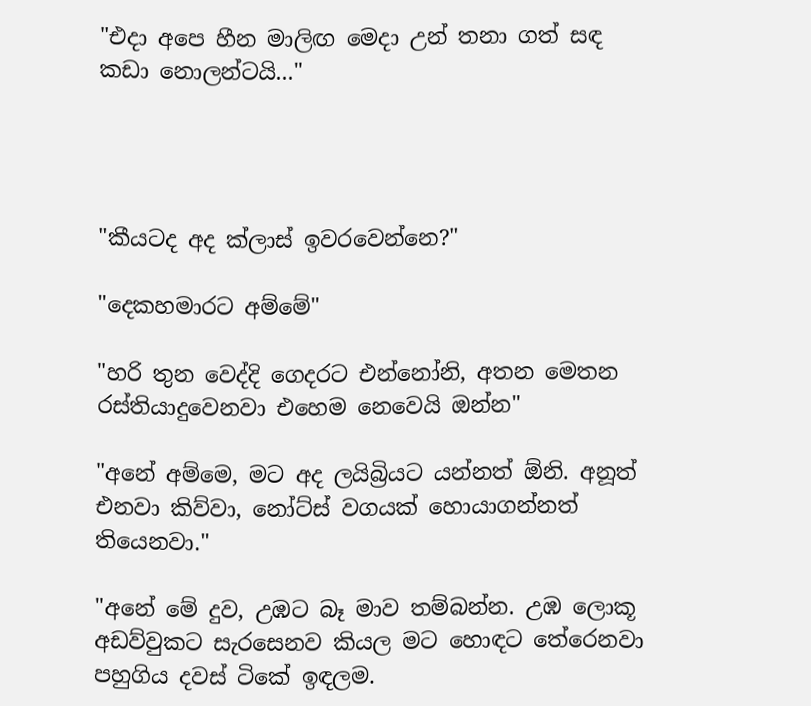"එදා අපෙ හීන මාලිඟ මෙදා උන් තනා ගත් සඳ
කඩා නොලන්ටයි..."




"කීයටද අද ක්ලාස් ඉවරවෙන්නෙ?"

"දෙකහමාරට අම්මේ"

"හරි තුන වෙද්දි ගෙදරට එන්නෝනි, අතන මෙතන රස්තියාදුවෙනවා එහෙම නෙවෙයි ඔන්න"

"අනේ අම්මෙ, මට අද ලයිබ්‍රියට යන්නත් ඕනි. අනූත් එනවා කිව්වා, නෝට්ස් වගයක් හොයාගන්නත් තියෙනවා."

"අනේ මේ දුව, උඹට බෑ මාව තම්බන්න. උඹ ලොකූ අඩව්වුකට සැරසෙනව කියල මට හොඳට තේරෙනවා පහුගිය දවස් ටිකේ ඉඳලම.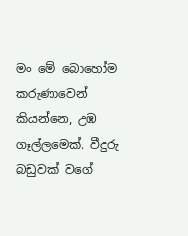මං මේ බොහෝම කරුණාවෙන් කියන්නෙ, උඹ ගෑල්ලමෙක්. වීදුරු බඩුවක් වගේ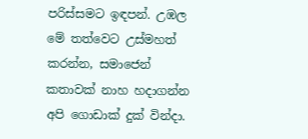පරිස්සමට ඉඳපන්. උඹල මේ තත්වෙට උස්මහත් කරන්න, සමාජෙන් කතාවක් නාහ හදාගන්න අපි ගොඩාක් දුක් වින්දා.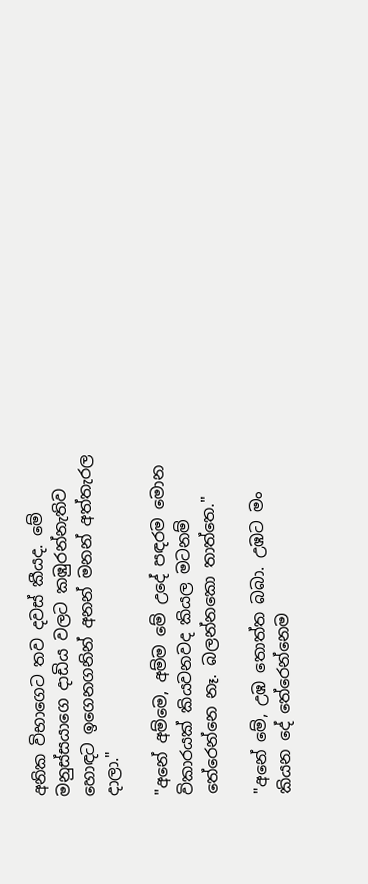අනික විභාගෙට තව දවස් කීයද. මේ මනුස්සයාගෙ දාඩිය වලට කඹුරන්නැතිව හොඳට ඉගෙනගනින් අනන් මනන් අත්තැරල දාලා."

"අනේ අම්මෙ, අම්ම මේ උදේ පඳරම මොන විකාරයක් කියවනවද කියල මටනම් තේරෙන්නෙ නෑ. බලන්නකො තාත්තෙ."

"අනේ මේ, උඹ තොත්ත බබා. උඹට මං කියන දේ තේරෙන්නෙම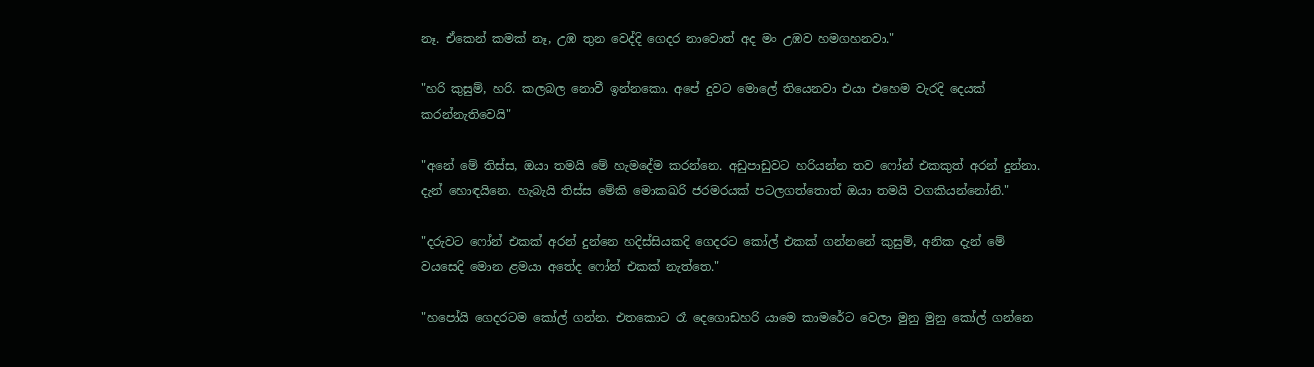නෑ. ඒකෙන් කමක් නෑ, උඹ තුන වෙද්දි ගෙදර නාවොත් අද මං උඹව හමගහනවා."

"හරි කුසුම්, හරි. කලබල නොවී ඉන්නකො. අපේ දුවට මොලේ තියෙනවා එයා එහෙම වැරදි දෙයක් කරන්නැතිවෙයි"

"අනේ මේ තිස්ස, ඔයා තමයි මේ හැමදේම කරන්නෙ. අඩුපාඩුවට හරියන්න තව ෆෝන් එකකුත් අරන් දුන්නා. දැන් හොඳයිනෙ. හැබැයි තිස්ස මේකි මොකඛරි ජරමරයක් පටලගත්තොත් ඔයා තමයි වගකියන්නෝනි."

"දරුවට ෆෝන් එකක් අරන් දුන්නෙ හදිස්සියකදි ගෙදරට කෝල් එකක් ගන්නනේ කුසුම්, අනික දැන් මේ වයසෙදි මොන ළමයා අතේද ෆෝන් එකක් නැත්තෙ."

"හපෝයි ගෙදරටම කෝල් ගන්න. එතකොට රෑ දෙගොඩහරි යාමෙ කාමරේට වෙලා මුනු මුනු කෝල් ගන්නෙ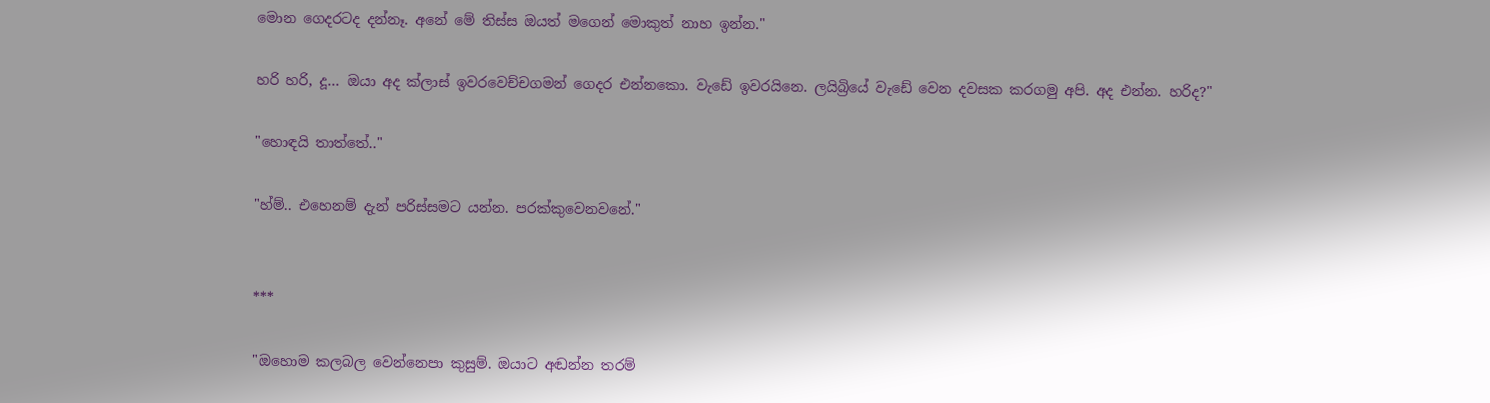මොන ගෙදරටද දන්නෑ. අනේ මේ තිස්ස ඔයත් මගෙන් මොකුත් නාහ ඉන්න."

හරි හරි, දූ... ඔයා අද ක්ලාස් ඉවරවෙච්චගමන් ගෙදර එන්නකො. වැඩේ ඉවරයිනෙ. ලයිබ්‍රියේ වැඩේ වෙන දවසක කරගමු අපි. අද එන්න. හරිද?"

"හොඳයි තාත්තේ.."

"හ්ම්.. එහෙනම් දැන් පරිස්සමට යන්න. පරක්කුවෙනවනේ."


***

"ඔහොම කලබල වෙන්නෙපා කුසුම්. ඔයාට අඬන්න තරම්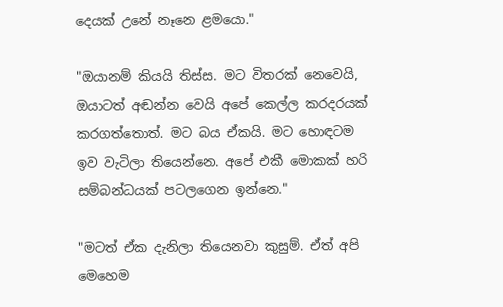දෙයක් උනේ නෑනෙ ළමයො."

"ඔයානම් කියයි තිස්ස. මට විතරක් නෙවෙයි, ඔයාටත් අඬන්න වෙයි අපේ කෙල්ල කරදරයක් කරගත්තොත්. මට බය ඒකයි. මට හොඳටම ඉව වැටිලා තියෙන්නෙ. අපේ එකී මොකක් හරි සම්බන්ධයක් පටලගෙන ඉන්නෙ."

"මටත් ඒක දැනිලා තියෙනවා කුසුම්. ඒත් අපි මෙහෙම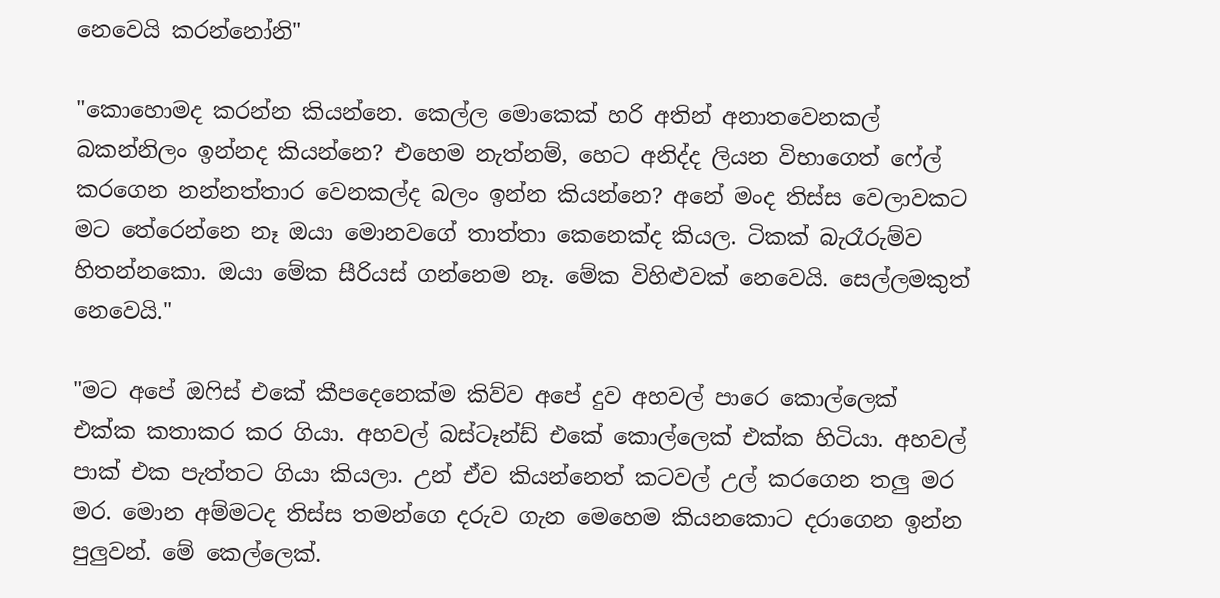නෙවෙයි කරන්නෝනි"

"කොහොමද කරන්න කියන්නෙ. කෙල්ල මොකෙක් හරි අතින් අනාතවෙනකල් බකන්නිලං ඉන්නද කියන්නෙ? එහෙම නැත්නම්, හෙට අනිද්ද ලියන විභාගෙත් ෆේල් කරගෙන නන්නත්තාර වෙනකල්ද බලං ඉන්න කියන්නෙ? අනේ මංද තිස්ස වෙලාවකට මට තේරෙන්නෙ නෑ ඔයා මොනවගේ තාත්තා කෙනෙක්ද කියල. ටිකක් බැරෑරුම්ව හිතන්නකො. ඔයා මේක සීරියස් ගන්නෙම නෑ. මේක විහිළුවක් නෙවෙයි. සෙල්ලමකුත් නෙවෙයි."

"මට අපේ ඔෆිස් එකේ කීපදෙනෙක්ම කිව්ව අපේ දුව අහවල් පාරෙ කොල්ලෙක් එක්ක කතාකර කර ගියා. අහවල් බස්ටෑන්ඩ් එකේ කොල්ලෙක් එක්ක හිටියා. අහවල් පාක් එක පැත්තට ගියා කියලා. උන් ඒව කියන්නෙත් කටවල් උල් කරගෙන තලු මර මර. මොන අම්මටද තිස්ස තමන්ගෙ දරුව ගැන මෙහෙම කියනකොට දරාගෙන ඉන්න පුලුවන්. මේ කෙල්ලෙක්.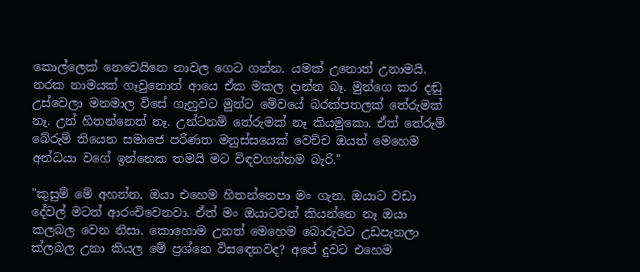කොල්ලෙක් නෙවෙයිනෙ නාවල ගෙට ගන්න. යමක් උනොත් උනාමයි. නරක නාමයක් ගෑවුනොත් ආයෙ ඒක මකල දාන්න බෑ. මුන්ගෙ කර දඬු උස්වෙලා මනමාල විසේ ගැහුවට මුන්ට මේවයේ බරක්පතලක් තේරුමක් නෑ. උන් හිතන්නෙත් නෑ. උන්ටනම් තේරුමක් නෑ කියමුකො. ඒත් තේරුම් බේරුම් තියෙන සමාජෙ පරිණත මනුස්සයෙක් වෙච්ච ඔයත් මෙහෙම අන්ධයා වගේ ඉන්නෙක තමයි මට විඳවගන්නම බැරි."

"කුසුම් මේ අහන්න. ඔයා එහෙම හිතන්නෙපා මං ගැන. ඔයාට වඩා දේවල් මටත් ආරංචිවෙනවා. ඒත් මං ඔයාටවත් කියන්නෙ නෑ ඔයා කලබල වෙන නිසා. කොහොම උනත් මෙහෙම බොරුවට උඩපැනලා ක්ලබල උනා කියල මේ ප්‍රශ්නෙ විසඳෙනවද? අපේ දුවට එහෙම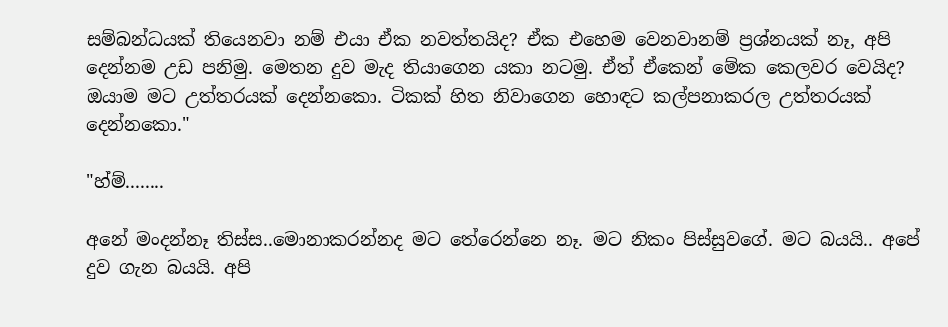සම්බන්ධයක් තියෙනවා නම් එයා ඒක නවත්තයිද? ඒක එහෙම වෙනවානම් ප්‍රශ්නයක් නෑ, අපි දෙන්නම උඩ පනිමු. මෙතන දුව මැද තියාගෙන යකා නටමු. ඒත් ඒකෙන් මේක කෙලවර වෙයිද? ඔයාම මට උත්තරයක් දෙන්නකො. ටිකක් හිත නිවාගෙන හොඳට කල්පනාකරල උත්තරයක් දෙන්නකො."

"හ්ම්........

අනේ මංදන්නෑ තිස්ස..මොනාකරන්නද මට තේරෙන්නෙ නෑ. මට නිකං පිස්සුවගේ. මට බයයි.. අපේ දුව ගැන බයයි. අපි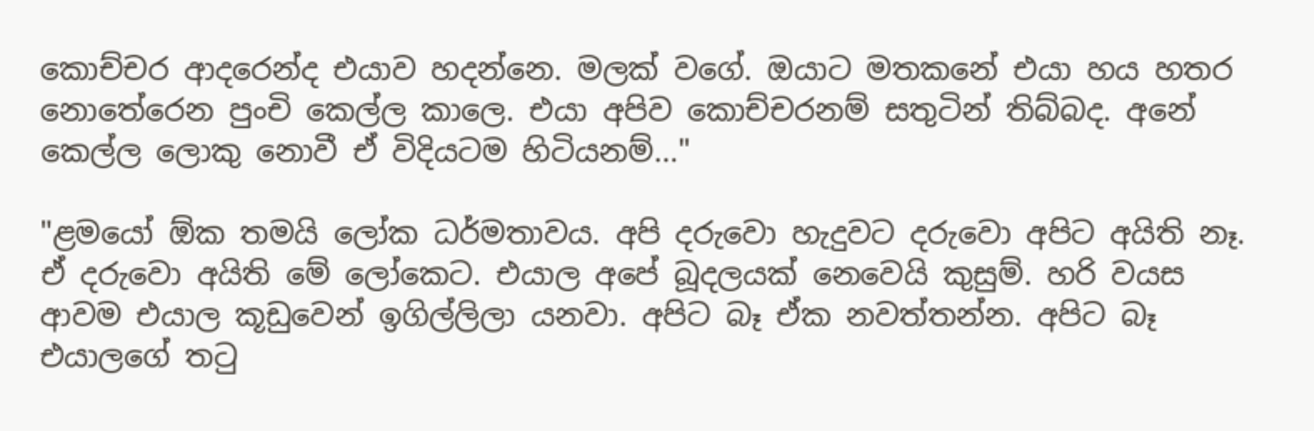කොච්චර ආදරෙන්ද එයාව හදන්නෙ. මලක් වගේ. ඔයාට මතකනේ එයා හය හතර නොතේරෙන පුංචි කෙල්ල කාලෙ. එයා අපිව කොච්චරනම් සතුටින් තිබ්බද. අනේ කෙල්ල ලොකු නොවී ඒ විදියටම හිටියනම්..."

"ළමයෝ ඕක තමයි ලෝක ධර්මතාවය. අපි දරුවො හැදුවට දරුවො අපිට අයිති නෑ. ඒ දරුවො අයිති මේ ලෝකෙට. එයාල අපේ බූදලයක් නෙවෙයි කුසුම්. හරි වයස ආවම එයාල කූඩුවෙන් ඉගිල්ලිලා යනවා. අපිට බෑ ඒක නවත්තන්න. අපිට බෑ එයාලගේ තටු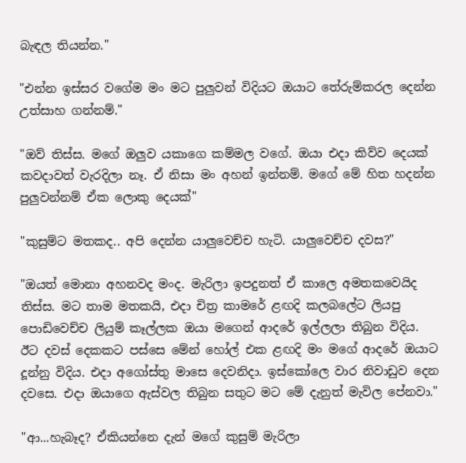බැඳල තියන්න."

"එන්න ඉස්සර වගේම මං මට පුලුවන් විදියට ඔයාට තේරුම්කරල දෙන්න උත්සාහ ගන්නම්."

"ඔව් තිස්ස. මගේ ඔලුව යකාගෙ කම්මල වගේ. ඔයා එදා කිව්ව දෙයක් කවදාවත් වැරදිලා නෑ. ඒ නිසා මං අහන් ඉන්නම්. මගේ මේ හිත හදන්න පුලුවන්නම් ඒක ලොකු දෙයක්"

"කුසුම්ට මතකද.. අපි දෙන්න යාලුවෙච්ච හැටි. යාලුවෙච්ච දවස?"

"ඔයත් මොනා අහනවද මංද. මැරිලා ඉපදුනත් ඒ කාලෙ අමතකවෙයිද තිස්ස. මට තාම මතකයි, එදා චිත්‍ර කාමරේ ළඟදි කලබලේට ලියපු පොඩිවෙච්ච ලියුම් කෑල්ලක ඔයා මගෙන් ආදරේ ඉල්ලලා තිබුන විදිය. ඊට දවස් දෙකකට පස්සෙ මේන් හෝල් එක ළඟදි මං මගේ ආදරේ ඔයාට දූන්නු විදිය. එදා අගෝස්තු මාසෙ දෙවනිදා. ඉස්කෝලෙ වාර නිවාඩුව දෙන දවසෙ. එදා ඔයාගෙ ඇස්වල තිබුන සතුට මට මේ දැනුත් මැවිල පේනවා."

"ආ...හැබෑද? ඒකියන්නෙ දැන් මගේ කුසුම් මැරිලා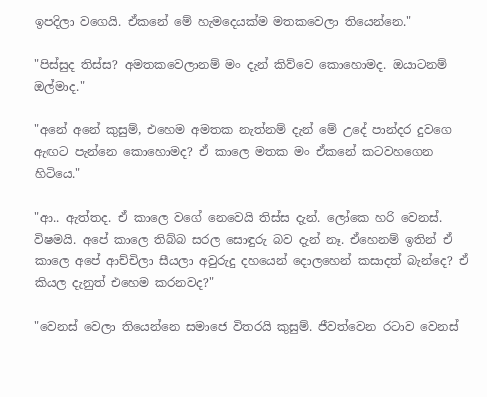ඉපදිලා වගෙයි. ඒකනේ මේ හැමදෙයක්ම මතකවෙලා තියෙන්නෙ."

"පිස්සුද තිස්ස? අමතකවෙලානම් මං දැන් කිව්වෙ කොහොමද. ඔයාටනම් ඔල්මාද."

"අනේ අනේ කුසුම්, එහෙම අමතක නැත්නම් දැන් මේ උදේ පාන්දර දුවගෙ ඇඟට පැන්නෙ කොහොමද? ඒ කාලෙ මතක මං ඒකනේ කටවහගෙන හිටියෙ."

"ආ.. ඇත්තද. ඒ කාලෙ වගේ නෙවෙයි තිස්ස දැන්. ලෝකෙ හරි වෙනස්. විෂමයි. අපේ කාලෙ තිබ්බ සරල සොඳුරු බව දැන් නෑ. ඒහෙනම් ඉතින් ඒ කාලෙ අපේ ආච්චිලා සීයලා අවුරුදු දහයෙන් දොලහෙන් කසාදත් බැන්දෙ? ඒ කියල දැනුත් එහෙම කරනවද?"

"වෙනස් වෙලා තියෙන්නෙ සමාජෙ විතරයි කුසුම්. ජීවත්වෙන රටාව වෙනස්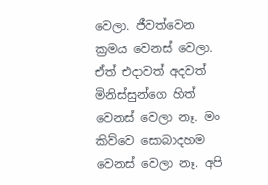වෙලා. ජීවත්වෙන ක්‍රමය වෙනස් වෙලා. ඒත් එදාවත් අදවත් මිනිස්සුන්ගෙ හිත් වෙනස් වෙලා නෑ. මං කිව්වෙ සොබාදහම වෙනස් වෙලා නෑ. අපි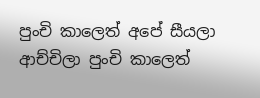පුංචි කාලෙත් අපේ සීයලා ආච්චිලා පුංචි කාලෙත්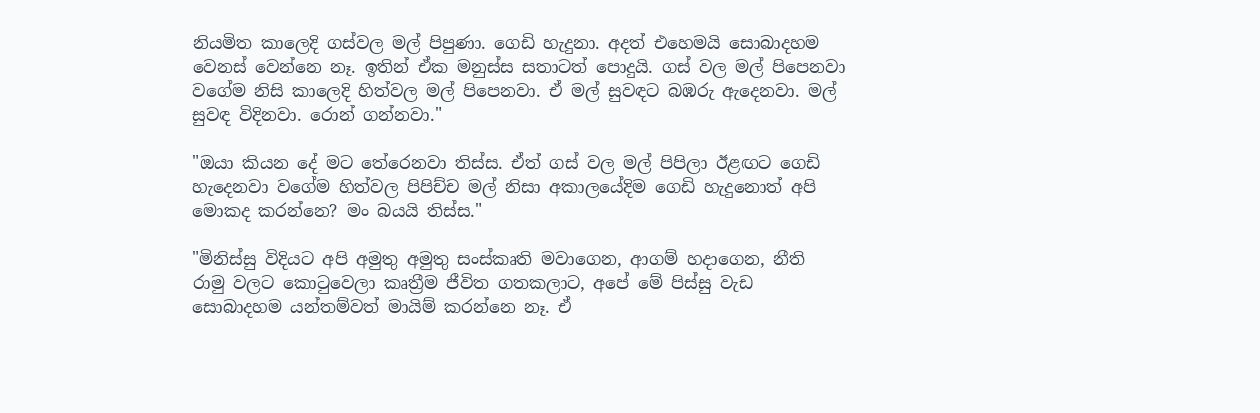නියමිත කාලෙදි ගස්වල මල් පිපුණා. ගෙඩි හැදුනා. අදත් එහෙමයි සොබාදහම වෙනස් වෙන්නෙ නෑ. ඉතින් ඒක මනුස්ස සතාටත් පොදුයි. ගස් වල මල් පිපෙනවා වගේම නිසි කාලෙදි හිත්වල මල් පිපෙනවා. ඒ මල් සුවඳට බඹරු ඇදෙනවා. මල් සුවඳ විදිනවා. රොන් ගන්නවා."

"ඔයා කියන දේ මට තේරෙනවා තිස්ස. ඒත් ගස් වල මල් පිපිලා ඊළඟට ගෙඩි හැදෙනවා වගේම හිත්වල පිපිච්ච මල් නිසා අකාලයේදිම ගෙඩි හැදුනොත් අපි මොකද කරන්නෙ? මං බයයි තිස්ස."

"මිනිස්සු විදියට අපි අමුතු අමුතු සංස්කෘති මවාගෙන, ආගම් හදාගෙන, නීති රාමු වලට කොටුවෙලා කෘත්‍රීම ජීවිත ගතකලාට, අපේ මේ පිස්සු වැඩ සොබාදහම යන්තම්වත් මායිම් කරන්නෙ නෑ. ඒ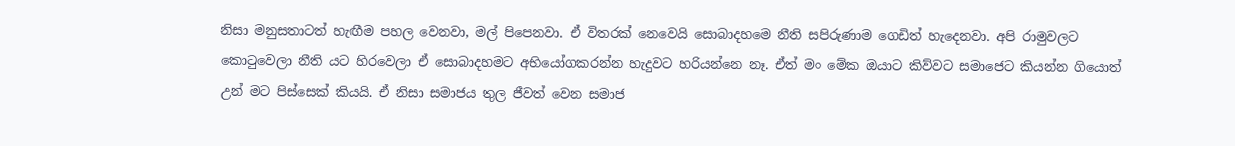නිසා මනුසතාටත් හැඟීම පහල වෙනවා, මල් පිපෙනවා. ඒ විතරක් නෙවෙයි සොබාදහමෙ නීති සපිරුණාම ගෙඩිත් හැදෙනවා. අපි රාමුවලට කොටුවෙලා නීති යට හිරවෙලා ඒ සොබාදහමට අභියෝගකරන්න හැදුවට හරියන්නෙ නෑ. ඒත් මං මේක ඔයාට කිව්වට සමාජෙට කියන්න ගියොත් උන් මට පිස්සෙක් කියයි. ඒ නිසා සමාජය තුල ජීවත් වෙන සමාජ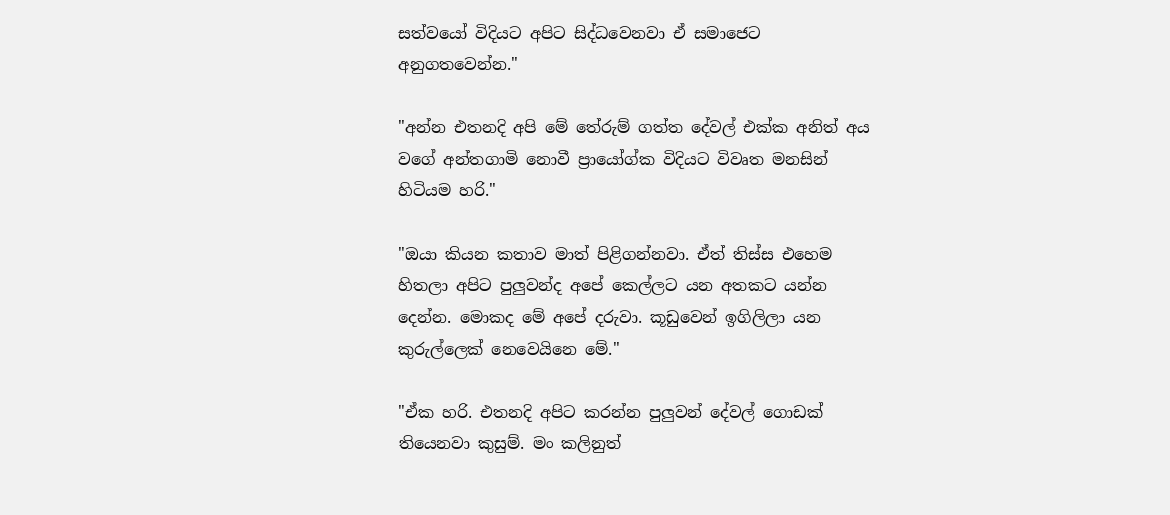සත්වයෝ විදියට අපිට සිද්ධවෙනවා ඒ සමාජෙට අනුගතවෙන්න."

"අන්න එතනදි අපි මේ තේරුම් ගත්ත දේවල් එක්ක අනිත් අය වගේ අන්තගාමි නොවී ප්‍රායෝග්ක විදියට විවෘත මනසින් හිටියම හරි."

"ඔයා කියන කතාව මාත් පිළිගන්නවා. ඒත් තිස්ස එහෙම හිතලා අපිට පුලුවන්ද අපේ කෙල්ලට යන අතකට යන්න දෙන්න. මොකද මේ අපේ දරුවා. කූඩුවෙන් ඉගිලිලා යන කුරුල්ලෙක් නෙවෙයිනෙ මේ."

"ඒක හරි. එතනදි අපිට කරන්න පුලුවන් දේවල් ගොඩක් තියෙනවා කුසුම්. මං කලිනුත්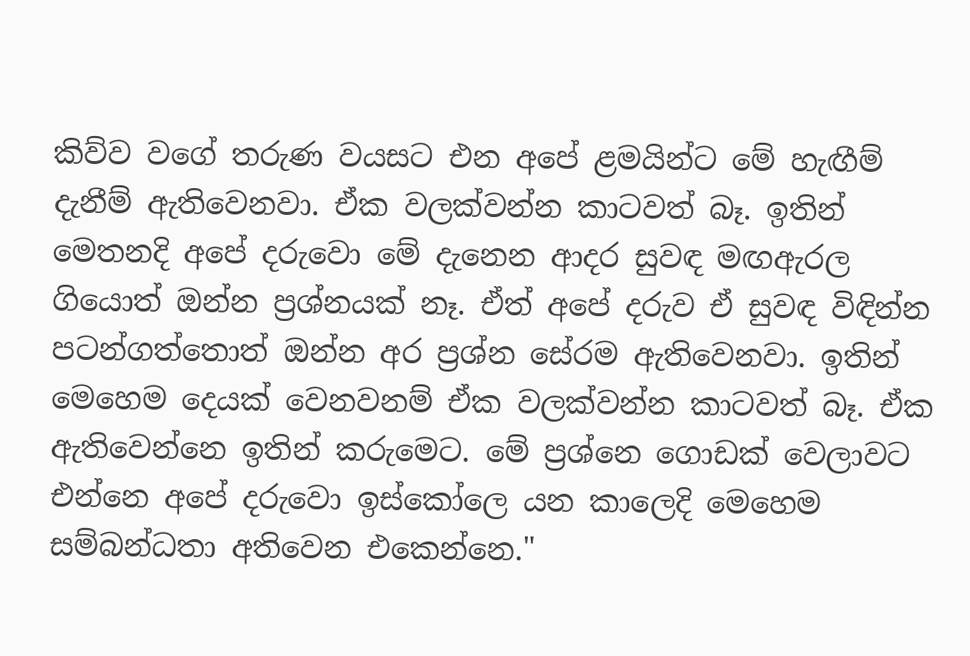කිව්ව වගේ තරුණ වයසට එන අපේ ළමයින්ට මේ හැඟීම් දැනීම් ඇතිවෙනවා. ඒක වලක්වන්න කාටවත් බෑ. ඉතින් මෙතනදි අපේ දරුවො මේ දැනෙන ආදර සුවඳ මඟඇරල ගියොත් ඔන්න ප්‍රශ්නයක් නෑ. ඒත් අපේ දරුව ඒ සුවඳ විඳින්න පටන්ගත්තොත් ඔන්න අර ප්‍රශ්න සේරම ඇතිවෙනවා. ඉතින් මෙහෙම දෙයක් වෙනවනම් ඒක වලක්වන්න කාටවත් බෑ. ඒක ඇතිවෙන්නෙ ඉතින් කරුමෙට. මේ ප්‍රශ්නෙ ගොඩක් වෙලාවට එන්නෙ අපේ දරුවො ඉස්කෝලෙ යන කාලෙදි මෙහෙම සම්බන්ධතා අතිවෙන එකෙන්නෙ."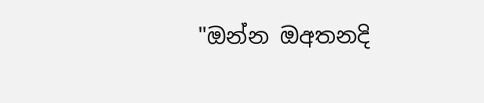"ඔන්න ඔඅතනදි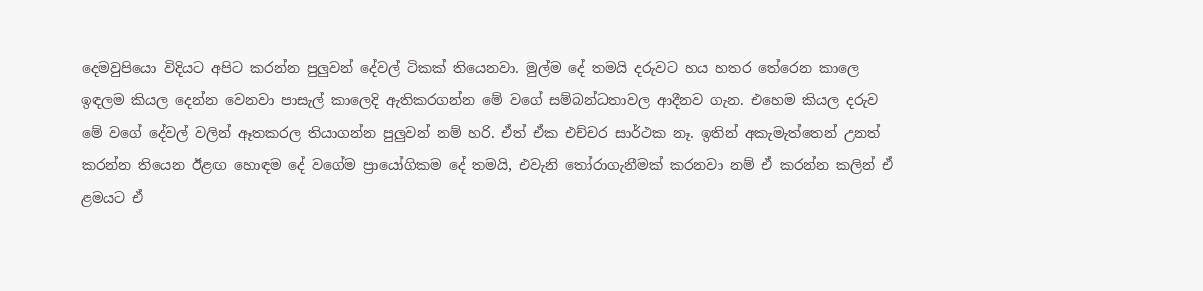දෙමවුපියො විදියට අපිට කරන්න පුලුවන් දේවල් ටිකක් තියෙනවා. මුල්ම දේ තමයි දරුවට හය හතර තේරෙන කාලෙ ඉඳලම කියල දෙන්න වෙනවා පාසැල් කාලෙදි ඇතිකරගන්න මේ වගේ සම්බන්ධතාවල ආදීනව ගැන. එහෙම කියල දරුව මේ වගේ දේවල් වලින් ඈතකරල තියාගන්න පුලුවන් නම් හරි. ඒත් ඒක එච්චර සාර්ථක නෑ. ඉතින් අකැමැත්තෙන් උනත් කරන්න තියෙන ඊළඟ හොඳම දේ වගේම ප්‍රායෝගිකම දේ තමයි, එවැනි තෝරාගැනීමක් කරනවා නම් ඒ කරන්න කලින් ඒ ළමයට ඒ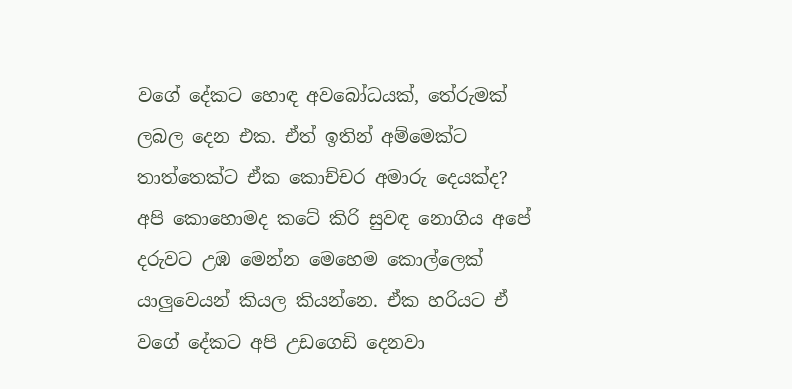වගේ දේකට හොඳ අවබෝධයක්, තේරුමක් ලබල දෙන එක. ඒත් ඉතින් අම්මෙක්ට තාත්තෙක්ට ඒක කොච්චර අමාරු දෙයක්ද? අපි කොහොමද කටේ කිරි සුවඳ නොගිය අපේ දරුවට උඹ මෙන්න මෙහෙම කොල්ලෙක් යාලුවෙයන් කියල කියන්නෙ. ඒක හරියට ඒ වගේ දේකට අපි උඩගෙඩි දෙනවා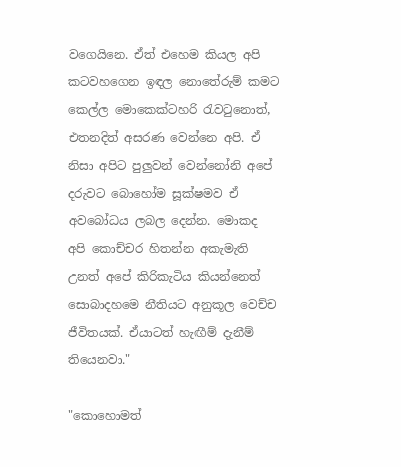වගෙයිනෙ. ඒත් එහෙම කියල අපි කටවහගෙන ඉඳල නොතේරුම් කමට කෙල්ල මොකෙක්ටහරි රැවටුනොත්, එතනදිත් අසරණ වෙන්නෙ අපි. ඒ නිසා අපිට පුලුවන් වෙන්නෝනි අපේ දරුවට බොහෝම සූක්ෂමව ඒ අවබෝධය ලබල දෙන්න. මොකද අපි කොච්චර හිතන්න අකැමැති උනත් අපේ කිරිකැටිය කියන්නෙත් සොබාදහමෙ නීතියට අනුකූල වෙච්ච ජීවිතයක්. ඒයාටත් හැඟීම් දැනීම් තියෙනවා."

"කොහොමත්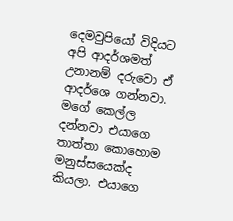දෙමවුපියෝ විදියට අපි ආදර්ශමත් උනානම් දරුවො ඒ ආදර්ශෙ ගන්නවා. මගේ කෙල්ල දන්නවා එයාගෙ තාත්තා කොහොම මනුස්සයෙක්ද කියලා. එයාගෙ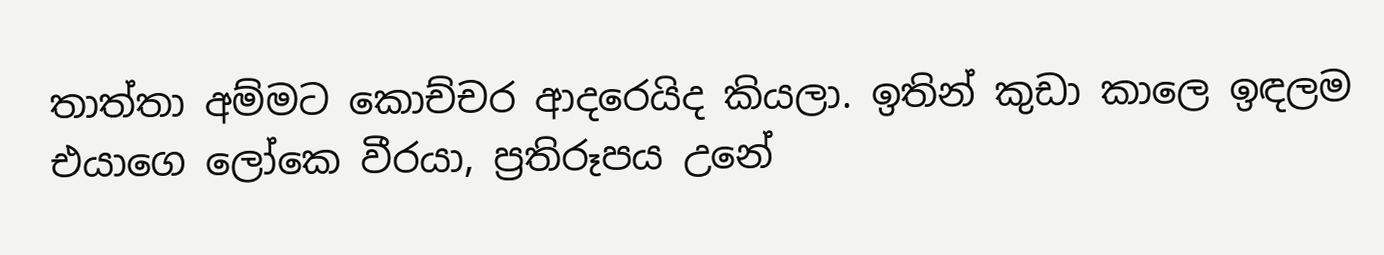තාත්තා අම්මට කොච්චර ආදරෙයිද කියලා. ඉතින් කුඩා කාලෙ ඉඳලම එයාගෙ ලෝකෙ වීරයා, ප්‍රතිරූපය උනේ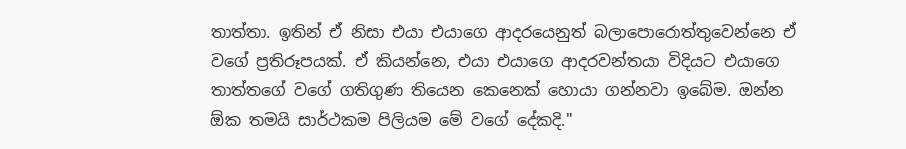තාත්තා. ඉතින් ඒ නිසා එයා එයාගෙ ආදරයෙනුත් බලාපොරොත්තුවෙන්නෙ ඒ වගේ ප්‍රතිරූපයක්. ඒ කියන්නෙ, එයා එයාගෙ ආදරවන්තයා විදියට එයාගෙ තාත්තගේ වගේ ගතිගුණ තියෙන කෙනෙක් හොයා ගන්නවා ඉබේම. ඔන්න ඕක තමයි සාර්ථකම පිලියම මේ වගේ දේකදි."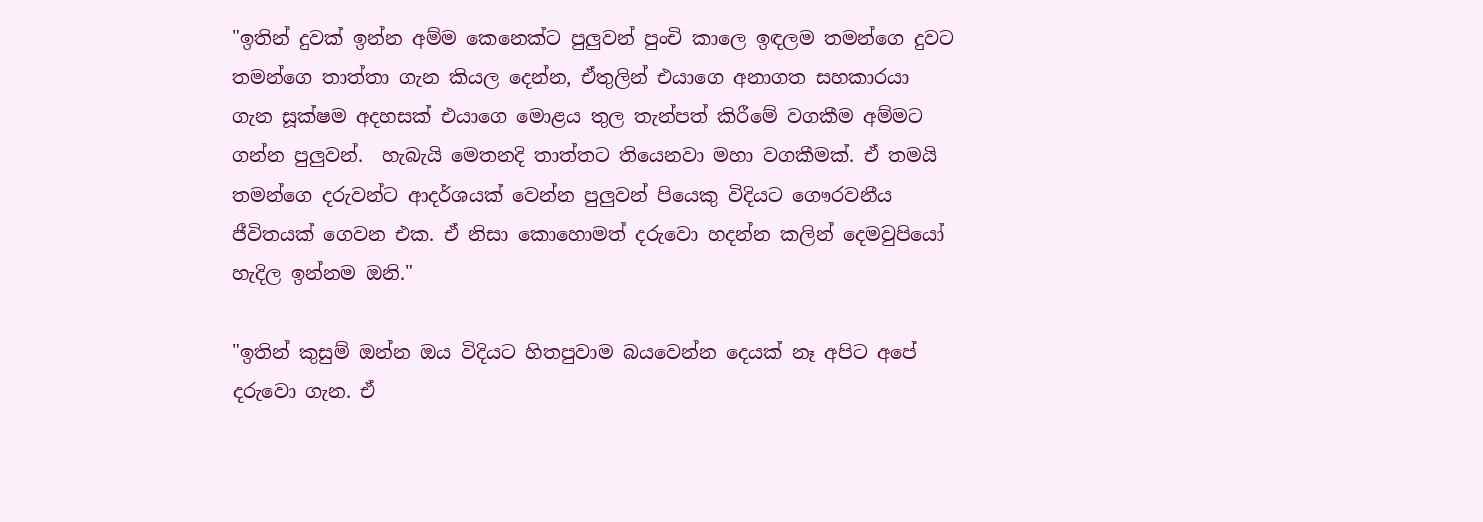"ඉතින් දුවක් ඉන්න අම්ම කෙනෙක්ට පුලුවන් පුංචි කාලෙ ඉඳලම තමන්ගෙ දුවට තමන්ගෙ තාත්තා ගැන කියල දෙන්න, ඒතුලින් එයාගෙ අනාගත සහකාරයා ගැන සූක්ෂම අදහසක් එයාගෙ මොළය තුල තැන්පත් කිරීමේ වගකීම අම්මට ගන්න පුලුවන්.  හැබැයි මෙතනදි තාත්තට තියෙනවා මහා වගකීමක්. ඒ තමයි තමන්ගෙ දරුවන්ට ආදර්ශයක් වෙන්න පුලුවන් පියෙකු විදියට ගෞරවනීය ජීවිතයක් ගෙවන එක. ඒ නිසා කොහොමත් දරුවො හදන්න කලින් දෙමවුපියෝ හැදිල ඉන්නම ඔනි."

"ඉතින් කුසුම් ඔන්න ඔය විදියට හිතපුවාම බයවෙන්න දෙයක් නෑ අපිට අපේ දරුවො ගැන. ඒ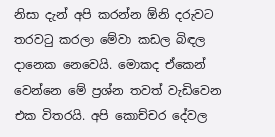නිසා දැන් අපි කරන්න ඕනි දරුවට තරවටු කරලා මේවා කඩල බිඳල දානෙක නෙවෙයි. මොකද ඒකෙන් වෙන්නෙ මේ ප්‍රශ්න තවත් වැඩිවෙන එක විතරයි. අපි කොච්චර දේවල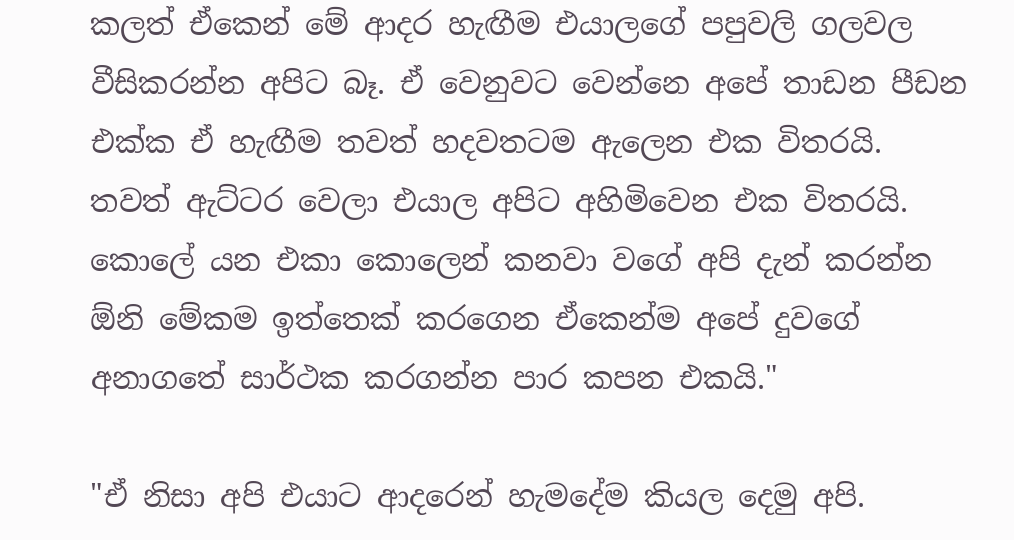කලත් ඒකෙන් මේ ආදර හැඟීම එයාලගේ පපුවලි ගලවල වීසිකරන්න අපිට බෑ. ඒ වෙනුවට වෙන්නෙ අපේ තාඩන පීඩන එක්ක ඒ හැඟීම තවත් හදවතටම ඇලෙන එක විතරයි. තවත් ඇට්ටර වෙලා එයාල අපිට අහිමිවෙන එක විතරයි. කොලේ යන එකා කොලෙන් කනවා වගේ අපි දැන් කරන්න ඕනි මේකම ඉත්තෙක් කරගෙන ඒකෙන්ම අපේ දුවගේ අනාගතේ සාර්ථක කරගන්න පාර කපන එකයි."

"ඒ නිසා අපි එයාට ආදරෙන් හැමදේම කියල දෙමු අපි.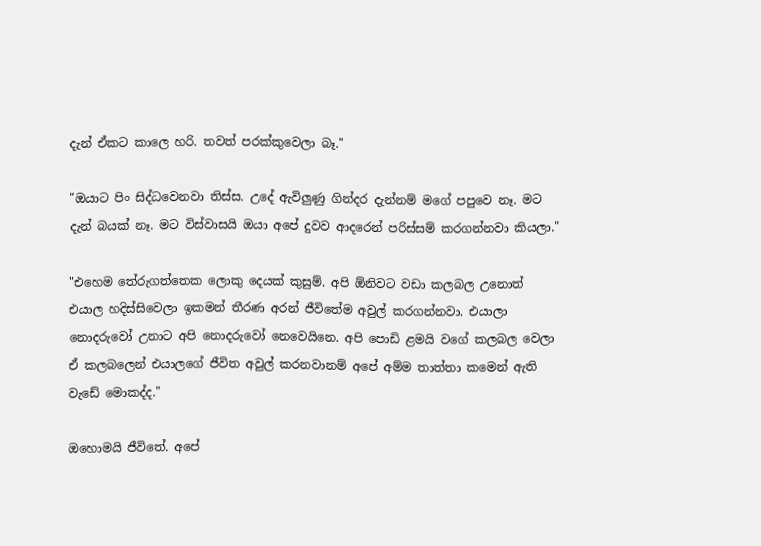දැන් ඒකට කාලෙ හරි. තවත් පරක්කුවෙලා බෑ."

"ඔයාට පිං සිද්ධවෙනවා තිස්ස. උදේ ඇවිලුණු ගින්දර දැන්නම් මගේ පපුවෙ නෑ. මට දැන් බයක් නෑ. මට විස්වාසයි ඔයා අපේ දුවව ආදරෙන් පරිස්සම් කරගන්නවා කියලා."

"එහෙම තේරුගත්තෙක ලොකු දෙයක් කුසුම්. අපි ඕනිවට වඩා කලබල උනොත් එයාල හදිස්සිවෙලා ඉකමන් තීරණ අරන් ජීවිතේම අවුල් කරගන්නවා. එයාලා නොදරුවෝ උනාට අපි නොදරුවෝ නෙවෙයිනෙ. අපි පොඩි ළමයි වගේ කලබල වෙලා ඒ කලබලෙන් එයාලගේ ජීවිත අවුල් කරනවානම් අපේ අම්ම තාත්තා කමෙන් ඇති වැඩේ මොකද්ද."

ඔහොමයි ජීවිතේ. අපේ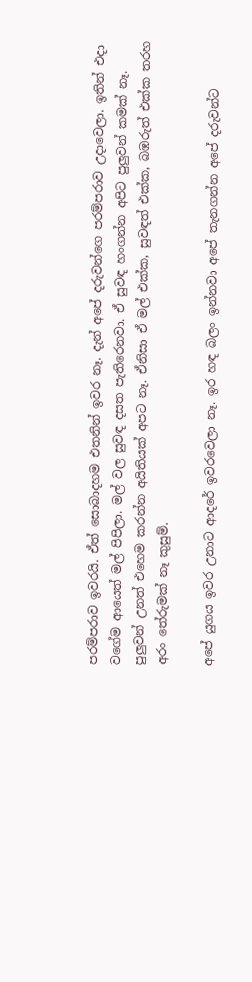පරම්පරාව ඉවරයි. ඒත් සොබාදහම එතනින් ඉවර නෑ. දැන් අපේ දරුවන්ගෙ පරම්පරාව උදාවෙලා. ඉතින් එදා වගේම ආයෙත් මල් පිපිලා. මල් වල සුවඳ දසත පැතිරෙනවා. ඒ සුවඳ හංගන්න අපිට පුලුවන් කමක් නෑ. පුලුවන් උනත් එහෙම කරන්න අයිතියක් අපට නෑ. ඒනිසා ඒ මල් එක්ක, සුවඳත් එක්ක, බඹරුත් එක්ක තරහ අරං තේරුමක් නෑ කුසුම්.

අපේ යුගය ඉවර උනාට ආදරේ ඉවරවෙලා නෑ. ඉර හඳ බලං ඉන්නවා අපේ තැනගන්න අපේ දරුවන්ට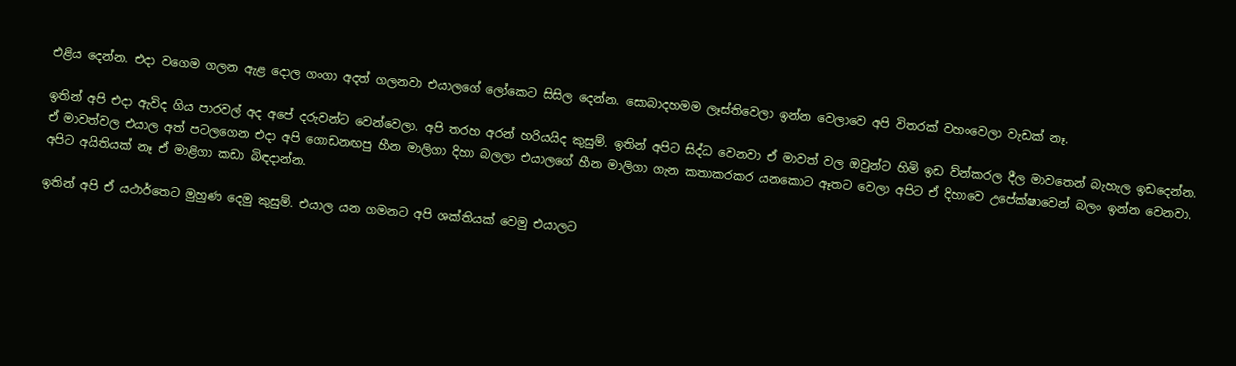එළිය දෙන්න. එදා වගෙම ගලන ඇළ දොල ගංගා අදත් ගලනවා එයාලගේ ලෝකෙට සිසිල දෙන්න. සොබාදහමම ලෑස්තිවෙලා ඉන්න වෙලාවෙ අපි විතරක් වහංවෙලා වැඩක් නෑ.

ඉතින් අපි එදා ඇවිද ගිය පාරවල් අද අපේ දරුවන්ට වෙන්වෙලා. අපි තරහ අරන් හරියයිද කුසුම්. ඉතින් අපිට සිද්ධ වෙනවා ඒ මාවත් වල ඔවුන්ට හිමි ඉඩ ව්න්කරල දීල මාවතෙන් බැහැල ඉඩදෙන්න. ඒ මාවත්වල එයාල අත් පටලගෙන එදා අපි ගොඩනඟපු හීන මාලිගා දිහා බලලා එයාලගේ හීන මාලිගා ගැන කතාකරකර යනකොට ඈතට වෙලා අපිට ඒ දිහාවෙ උපේක්ෂාවෙන් බලං ඉන්න වෙනවා. අපිට අයිතියක් නෑ ඒ මාළිගා කඩා බිඳදාන්න.

ඉතින් අපි ඒ යථාර්තෙට මුහුණ දෙමු කුසුම්. එයාල යන ගමනට අපි ශක්තියක් වෙමු එයාලට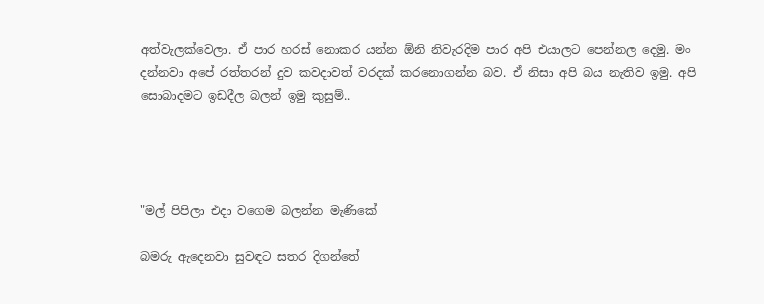අත්වැලක්වෙලා. ඒ පාර හරස් නොකර යන්න ඕනි නිවැරදිම පාර අපි එයාලට පෙන්නල දෙමු. මං දන්නවා අපේ රත්තරන් දුව කවදාවත් වරදක් කරනොගන්න බව. ඒ නිසා අපි බය නැතිව ඉමු. අපි සොබාදමට ඉඩදීල බලන් ඉමු කුසුම්..




"මල් පිපිලා එදා වගෙම බලන්න මැණිකේ

බමරු ඇදෙනවා සුවඳට සතර දිගන්තේ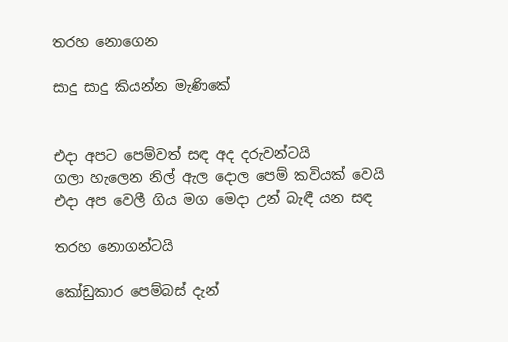තරහ නොගෙන

සාදු සාදු කියන්න මැණිකේ


එදා අපට පෙම්වත් සඳ අද දරුවන්ටයි
ගලා හැලෙන නිල් ඇල දොල පෙම් කවියක් වෙයි
එදා අප වෙලී ගිය මග මෙදා උන් බැඳී යන සඳ

තරහ නොගන්ටයි

කෝඩුකාර පෙම්බස් දැන්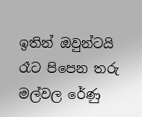ඉතින් ඔවුන්ටයි
රෑට පිපෙන තරු මල්වල රේණු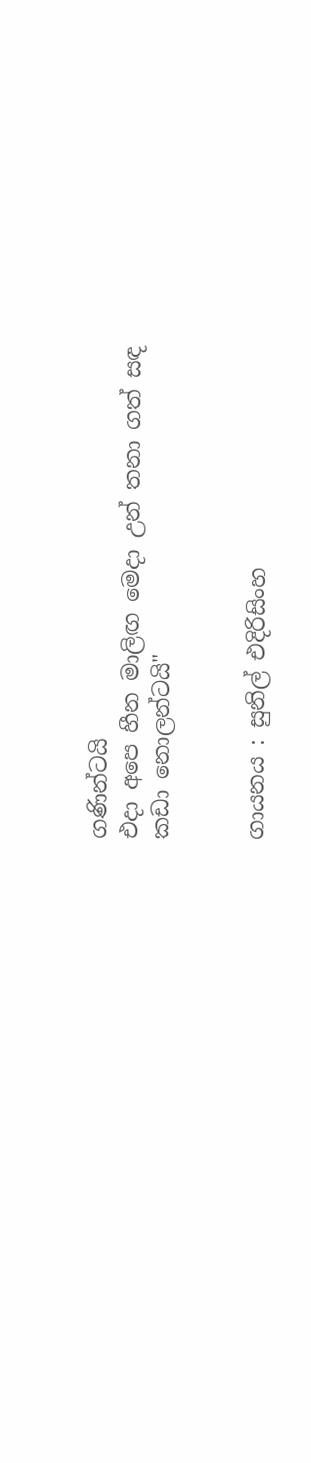ගණින්ටයි
එදා අපෙ හීන මාලිඟ මෙදා උන් තනා ගත් සඳ
කඩා නොලන්ටයි"


ගායනය : සුනිල් එදිරිසිංහ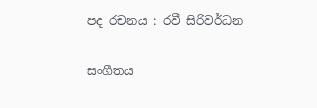පද රචනය : රවී සිරිවර්ධන

සංගීතය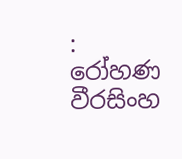: රෝහණ වීරසිංහ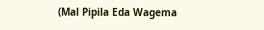(Mal Pipila Eda Wagema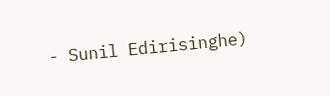- Sunil Edirisinghe)